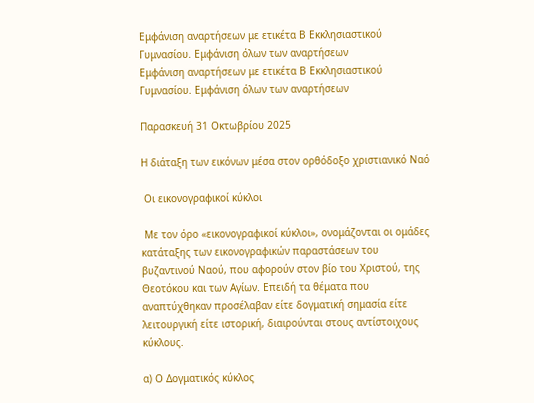Εμφάνιση αναρτήσεων με ετικέτα Β Εκκλησιαστικού Γυμνασίου. Εμφάνιση όλων των αναρτήσεων
Εμφάνιση αναρτήσεων με ετικέτα Β Εκκλησιαστικού Γυμνασίου. Εμφάνιση όλων των αναρτήσεων

Παρασκευή 31 Οκτωβρίου 2025

Η διάταξη των εικόνων μέσα στον ορθόδοξο χριστιανικό Ναό

 Οι εικονογραφικοί κύκλοι

 Με τον όρο «εικονογραφικοί κύκλοι», ονομάζονται οι ομάδες κατάταξης των εικονογραφικών παραστάσεων του βυζαντινού Ναού, που αφορούν στον βίο του Χριστού, της Θεοτόκου και των Αγίων. Επειδή τα θέματα που αναπτύχθηκαν προσέλαβαν είτε δογματική σημασία είτε λειτουργική είτε ιστορική, διαιρούνται στους αντίστοιχους κύκλους.

α) Ο Δογματικός κύκλος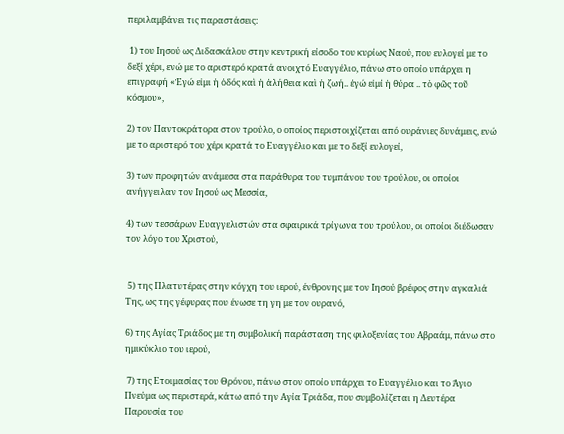περιλαμβάνει τις παραστάσεις:

 1) του Ιησού ως Διδασκάλου στην κεντρική είσοδο του κυρίως Ναού, που ευλογεί με το δεξί χέρι, ενώ με το αριστερό κρατά ανοιχτό Ευαγγέλιο, πάνω στο οποίο υπάρχει η επιγραφή «Ἐγώ εἰμι ἡ ὁδός καὶ ἡ ἀλήθεια καὶ ἡ ζωή.. ἐγώ εἰμί ἡ θύρα .. τὸ φῶς τοῦ κόσμου»,

2) τον Παντοκράτορα στον τρούλο, ο οποίος περιστοιχίζεται από ουράνιες δυνάμεις, ενώ με το αριστερό του χέρι κρατά το Ευαγγέλιο και με το δεξί ευλογεί,

3) των προφητών ανάμεσα στα παράθυρα του τυμπάνου του τρούλου, οι οποίοι ανήγγειλαν τον Ιησού ως Μεσσία,

4) των τεσσάρων Ευαγγελιστών στα σφαιρικά τρίγωνα του τρούλου, οι οποίοι διέδωσαν τον λόγο του Χριστού,


 5) της Πλατυτέρας στην κόγχη του ιερού, ένθρονης με τον Ιησού βρέφος στην αγκαλιά Της, ως της γέφυρας που ένωσε τη γη με τον ουρανό,

6) της Αγίας Τριάδος με τη συμβολική παράσταση της φιλοξενίας του Αβραάμ, πάνω στο ημικύκλιο του ιερού,

 7) της Ετοιμασίας του Θρόνου, πάνω στον οποίο υπάρχει το Ευαγγέλιο και το Άγιο Πνεύμα ως περιστερά, κάτω από την Αγία Τριάδα, που συμβολίζεται η Δευτέρα Παρουσία του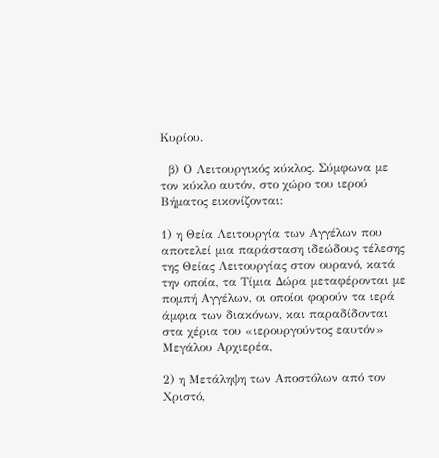Κυρίου.

  β) Ο Λειτουργικός κύκλος. Σύμφωνα με τον κύκλο αυτόν, στο χώρο του ιερού Βήματος εικονίζονται:

1) η Θεία Λειτουργία των Αγγέλων που αποτελεί μια παράσταση ιδεώδους τέλεσης της Θείας Λειτουργίας στον ουρανό, κατά την οποία, τα Τίμια Δώρα μεταφέρονται με πομπή Αγγέλων, οι οποίοι φορούν τα ιερά άμφια των διακόνων, και παραδίδονται στα χέρια του «ιερουργούντος εαυτόν» Μεγάλου Αρχιερέα,

2) η Μετάληψη των Αποστόλων από τον Χριστό,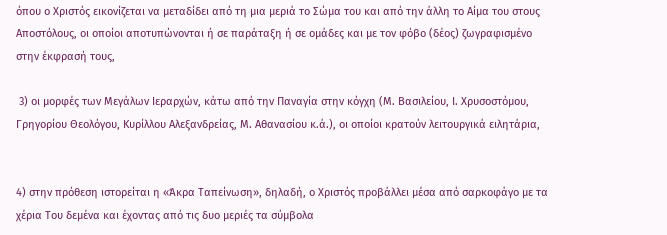όπου ο Χριστός εικονίζεται να μεταδίδει από τη μια μεριά το Σώμα του και από την άλλη το Αίμα του στους Αποστόλους, οι οποίοι αποτυπώνονται ή σε παράταξη ή σε ομάδες και με τον φόβο (δέος) ζωγραφισμένο στην έκφρασή τους,

 3) οι μορφές των Μεγάλων Ιεραρχών, κάτω από την Παναγία στην κόγχη (Μ. Βασιλείου, Ι. Χρυσοστόμου, Γρηγορίου Θεολόγου, Κυρίλλου Αλεξανδρείας, Μ. Αθανασίου κ.ά.), οι οποίοι κρατούν λειτουργικά ειλητάρια,


4) στην πρόθεση ιστορείται η «Άκρα Ταπείνωση», δηλαδή, ο Χριστός προβάλλει μέσα από σαρκοφάγο με τα χέρια Του δεμένα και έχοντας από τις δυο μεριές τα σύμβολα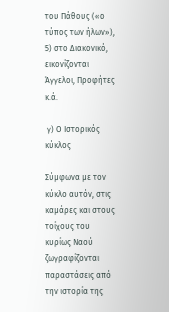του Πάθους («ο τύπος των ήλων»), 5) στο Διακονικό, εικονίζονται Άγγελοι, Προφήτες κ.ά.

 γ) Ο Ιστορικός κύκλος

Σύμφωνα με τον κύκλο αυτόν, στις καμάρες και στους τοίχους του κυρίως Ναού ζωγραφίζονται παραστάσεις από την ιστορία της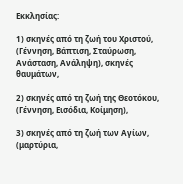Εκκλησίας:

1) σκηνές από τη ζωή του Χριστού, (Γέννηση, Βάπτιση, Σταύρωση, Ανάσταση, Ανάληψη), σκηνές θαυμάτων,

2) σκηνές από τη ζωή της Θεοτόκου, (Γέννηση, Εισόδια, Κοίμηση),

3) σκηνές από τη ζωή των Αγίων, (μαρτύρια,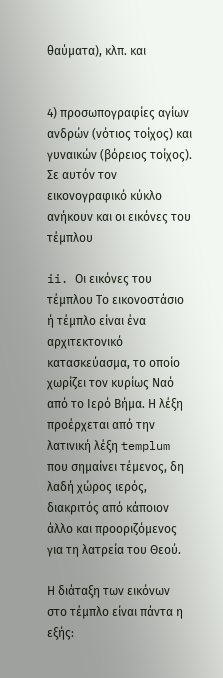θαύματα), κλπ. και


4) προσωπογραφίες αγίων ανδρών (νότιος τοίχος) και γυναικών (βόρειος τοίχος). Σε αυτόν τον εικονογραφικό κύκλο ανήκουν και οι εικόνες του τέμπλου

ii. Οι εικόνες του τέμπλου Το εικονοστάσιο ή τέμπλο είναι ένα αρχιτεκτονικό κατασκεύασμα, το οποίο χωρίζει τον κυρίως Ναό από το Ιερό Βήμα. Η λέξη προέρχεται από την λατινική λέξη templum που σημαίνει τέμενος, δη λαδή χώρος ιερός, διακριτός από κάποιον άλλο και προοριζόμενος για τη λατρεία του Θεού.

Η διάταξη των εικόνων στο τέμπλο είναι πάντα η εξής: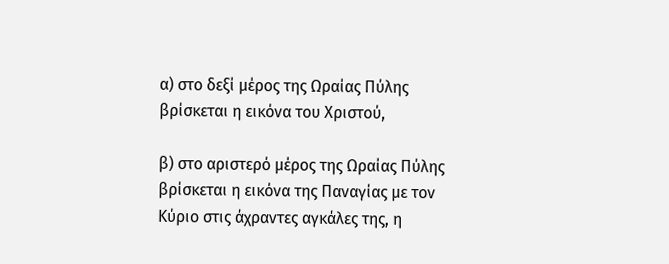α) στο δεξί μέρος της Ωραίας Πύλης βρίσκεται η εικόνα του Χριστού,

β) στο αριστερό μέρος της Ωραίας Πύλης βρίσκεται η εικόνα της Παναγίας με τον Κύριο στις άχραντες αγκάλες της, η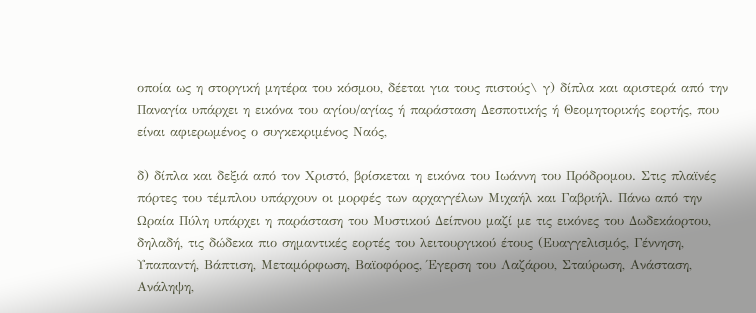οποία ως η στοργική μητέρα του κόσμου, δέεται για τους πιστούς\ γ) δίπλα και αριστερά από την Παναγία υπάρχει η εικόνα του αγίου/αγίας ή παράσταση Δεσποτικής ή Θεομητορικής εορτής, που είναι αφιερωμένος ο συγκεκριμένος Ναός,

δ) δίπλα και δεξιά από τον Χριστό, βρίσκεται η εικόνα του Ιωάννη του Πρόδρομου. Στις πλαϊνές πόρτες του τέμπλου υπάρχουν οι μορφές των αρχαγγέλων Μιχαήλ και Γαβριήλ. Πάνω από την Ωραία Πύλη υπάρχει η παράσταση του Μυστικού Δείπνου μαζί με τις εικόνες του Δωδεκάορτου, δηλαδή, τις δώδεκα πιο σημαντικές εορτές του λειτουργικού έτους (Ευαγγελισμός, Γέννηση, Υπαπαντή, Βάπτιση, Μεταμόρφωση, Βαϊοφόρος, Έγερση του Λαζάρου, Σταύρωση, Ανάσταση, Ανάληψη,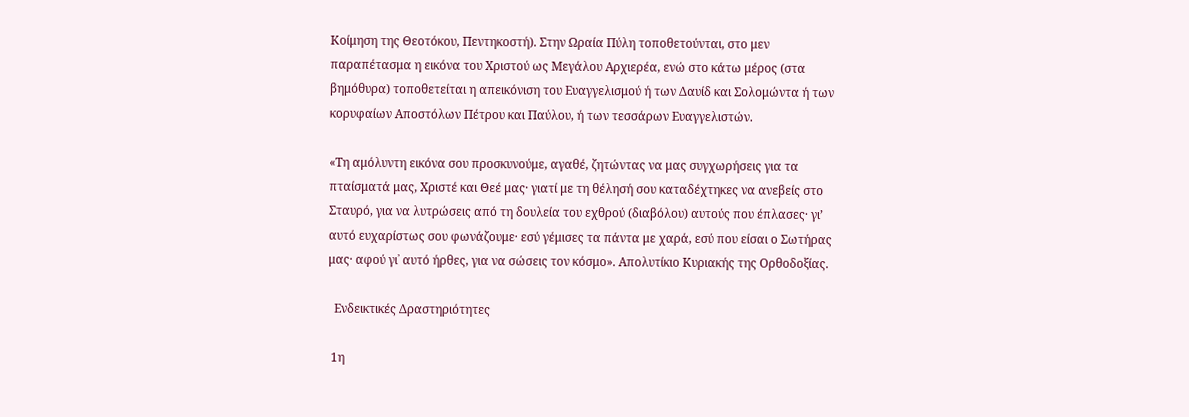Κοίμηση της Θεοτόκου, Πεντηκοστή). Στην Ωραία Πύλη τοποθετούνται, στο μεν παραπέτασμα η εικόνα του Χριστού ως Μεγάλου Αρχιερέα, ενώ στο κάτω μέρος (στα βημόθυρα) τοποθετείται η απεικόνιση του Ευαγγελισμού ή των Δαυίδ και Σολομώντα ή των κορυφαίων Αποστόλων Πέτρου και Παύλου, ή των τεσσάρων Ευαγγελιστών.

«Τη αμόλυντη εικόνα σου προσκυνούμε, αγαθέ, ζητώντας να μας συγχωρήσεις για τα πταίσματά μας, Χριστέ και Θεέ μας· γιατί με τη θέλησή σου καταδέχτηκες να ανεβείς στο Σταυρό, για να λυτρώσεις από τη δουλεία του εχθρού (διαβόλου) αυτούς που έπλασες· γι’ αυτό ευχαρίστως σου φωνάζουμε· εσύ γέμισες τα πάντα με χαρά, εσύ που είσαι ο Σωτήρας μας· αφού γι᾽ αυτό ήρθες, για να σώσεις τον κόσμο». Απολυτίκιο Κυριακής της Ορθοδοξίας.

  Ενδεικτικές Δραστηριότητες

 1η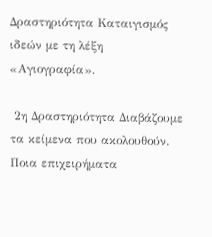Δραστηριότητα Καταιγισμός ιδεών με τη λέξη «Αγιογραφία».

 2η Δραστηριότητα Διαβάζουμε τα κείμενα που ακολουθούν. Ποια επιχειρήματα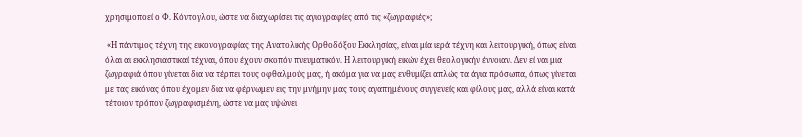χρησιμοποεί ο Φ. Κόντογλου, ώστε να διαχωρίσει τις αγιογραφίες από τις «ζωγραφιές»;

 «Η πάντιμος τέχνη της εικονογραφίας της Ανατολικής Ορθοδόξου Εκκλησίας, είναι μία ιερά τέχνη και λειτουργική, όπως είναι όλαι αι εκκλησιαστικαί τέχναι, όπου έχουν σκοπόν πνευματικόν. Η λειτουργική εικών έχει θεολογικήν έννοιαν. Δεν εί ναι μια ζωγραφιά όπου γίνεται δια να τέρπει τους οφθαλμούς μας, ή ακόμα για να μας ενθυμίζει απλώς τα άγια πρόσωπα, όπως γίνεται με τας εικόνας όπου έχομεν δια να φέρνωμεν εις την μνήμην μας τους αγαπημένους συγγενείς και φίλους μας, αλλά είναι κατά τέτοιον τρόπον ζωγραφισμένη, ώστε να μας υψώνει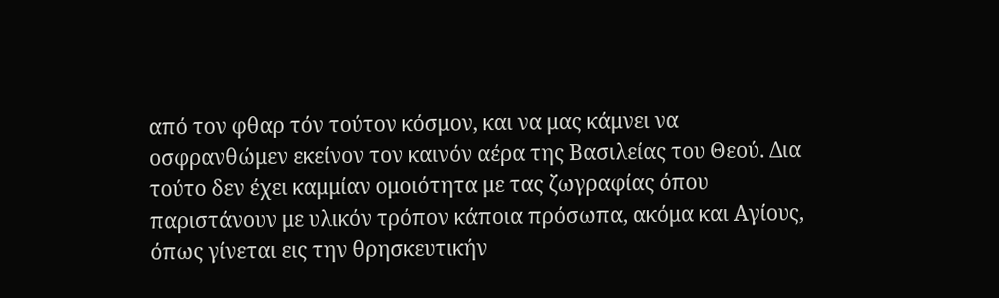από τον φθαρ τόν τούτον κόσμον, και να μας κάμνει να οσφρανθώμεν εκείνον τον καινόν αέρα της Βασιλείας του Θεού. Δια τούτο δεν έχει καμμίαν ομοιότητα με τας ζωγραφίας όπου παριστάνουν με υλικόν τρόπον κάποια πρόσωπα, ακόμα και Αγίους, όπως γίνεται εις την θρησκευτικήν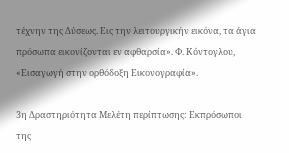τέχνην της Δύσεως. Εις την λειτουργικήν εικόνα, τα άγια πρόσωπα εικονίζονται εν αφθαρσία». Φ. Κόντογλου, «Εισαγωγή στην ορθόδοξη Εικονογραφία».

3η Δραστηριότητα Μελέτη περίπτωσης: Εκπρόσωποι της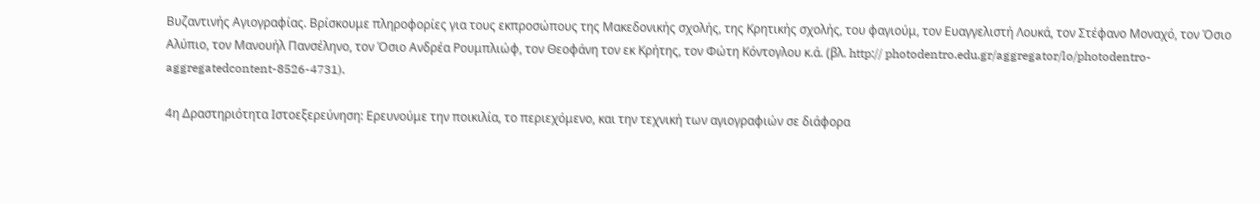Βυζαντινής Αγιογραφίας. Βρίσκουμε πληροφορίες για τους εκπροσώπους της Μακεδονικής σχολής, της Κρητικής σχολής, του φαγιούμ, τον Ευαγγελιστή Λουκά, τον Στέφανο Μοναχό, τον Όσιο Αλύπιο, τον Μανουήλ Πανσέληνο, τον Όσιο Ανδρέα Ρουμπλιώφ, τον Θεοφάνη τον εκ Κρήτης, τον Φώτη Κόντογλου κ.ά. (βλ. http:// photodentro.edu.gr/aggregator/lo/photodentro-aggregatedcontent-8526-4731).

4η Δραστηριότητα Ιστοεξερεύνηση: Ερευνούμε την ποικιλία, το περιεχόμενο, και την τεχνική των αγιογραφιών σε διάφορα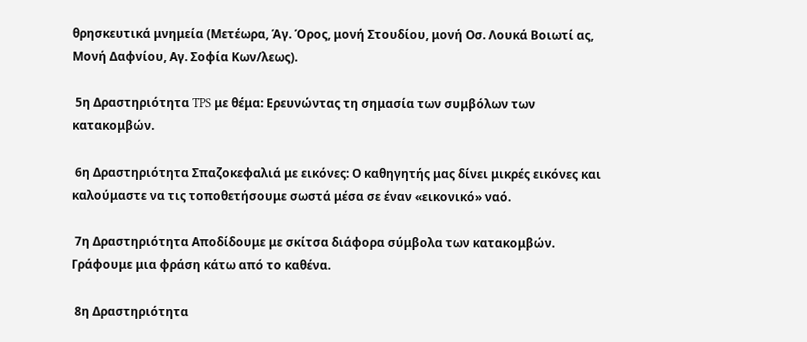θρησκευτικά μνημεία (Μετέωρα, Άγ. Όρος, μονή Στουδίου, μονή Οσ. Λουκά Βοιωτί ας, Μονή Δαφνίου, Αγ. Σοφία Κων/λεως).

 5η Δραστηριότητα TPS με θέμα: Ερευνώντας τη σημασία των συμβόλων των κατακομβών.

 6η Δραστηριότητα Σπαζοκεφαλιά με εικόνες: Ο καθηγητής μας δίνει μικρές εικόνες και καλούμαστε να τις τοποθετήσουμε σωστά μέσα σε έναν «εικονικό» ναό.

 7η Δραστηριότητα Αποδίδουμε με σκίτσα διάφορα σύμβολα των κατακομβών. Γράφουμε μια φράση κάτω από το καθένα.

 8η Δραστηριότητα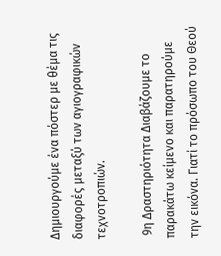Δημιουργούμε ένα πόστερ με θέμα τις διαφορές μεταξύ των αγιογραφικών τεχνοτροπιών.

 9η Δραστηριότητα Διαβάζουμε το παρακάτω κείμενο και παρατηρούμε την εικόνα. Γιατί το πρόσωπο του Θεού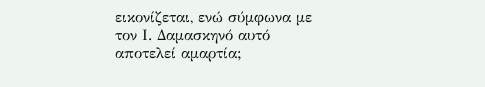εικονίζεται, ενώ σύμφωνα με τον Ι. Δαμασκηνό αυτό αποτελεί αμαρτία;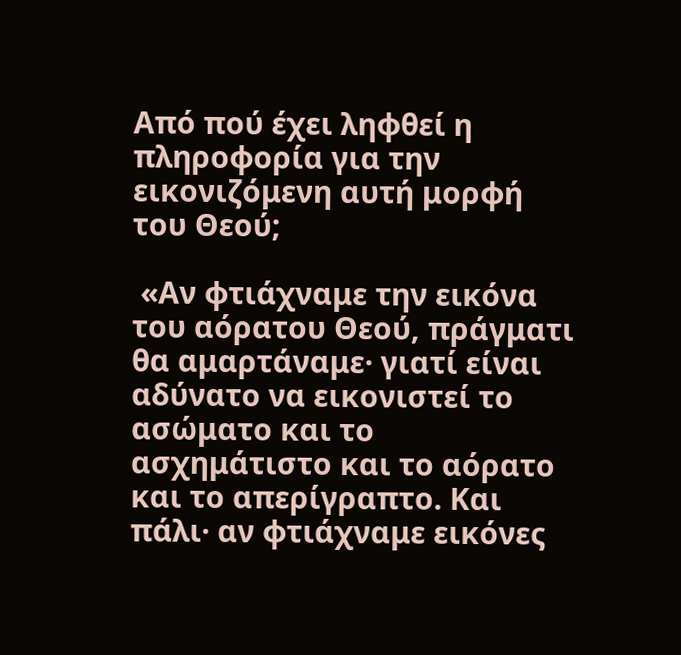Από πού έχει ληφθεί η πληροφορία για την εικονιζόμενη αυτή μορφή του Θεού;

 «Αν φτιάχναμε την εικόνα του αόρατου Θεού, πράγματι θα αμαρτάναμε· γιατί είναι αδύνατο να εικονιστεί το ασώματο και το ασχημάτιστο και το αόρατο και το απερίγραπτο. Και πάλι· αν φτιάχναμε εικόνες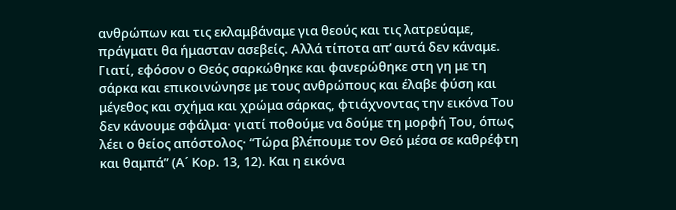ανθρώπων και τις εκλαμβάναμε για θεούς και τις λατρεύαμε, πράγματι θα ήμασταν ασεβείς. Αλλά τίποτα απ’ αυτά δεν κάναμε. Γιατί, εφόσον ο Θεός σαρκώθηκε και φανερώθηκε στη γη με τη σάρκα και επικοινώνησε με τους ανθρώπους και έλαβε φύση και μέγεθος και σχήμα και χρώμα σάρκας, φτιάχνοντας την εικόνα Του δεν κάνουμε σφάλμα· γιατί ποθούμε να δούμε τη μορφή Του, όπως λέει ο θείος απόστολος· “Τώρα βλέπουμε τον Θεό μέσα σε καθρέφτη και θαμπά” (Α´ Κορ. 13, 12). Και η εικόνα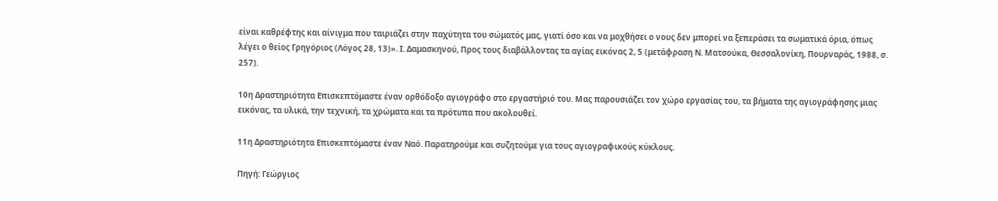είναι καθρέφτης και αίνιγμα που ταιριάζει στην παχύτητα του σώματός μας, γιατί όσο και να μοχθήσει ο νους δεν μπορεί να ξεπεράσει τα σωματικά όρια, όπως λέγει ο θείος Γρηγόριος (Λόγος 28, 13)». Ι. Δαμασκηνού, Προς τους διαβάλλοντας τα αγίας εικόνας 2, 5 (μετάφραση Ν. Ματσούκα, Θεσσαλονίκη, Πουρναράς, 1988, σ. 257).

10η Δραστηριότητα Επισκεπτόμαστε έναν ορθόδοξο αγιογράφο στο εργαστήριό του. Μας παρουσιάζει τον χώρο εργασίας του, τα βήματα της αγιογράφησης μιας εικόνας, τα υλικά, την τεχνική, τα χρώματα και τα πρότυπα που ακολουθεί.

11η Δραστηριότητα Επισκεπτόμαστε έναν Ναό. Παρατηρούμε και συζητούμε για τους αγιογραφικούς κύκλους.

Πηγή: Γεώργιος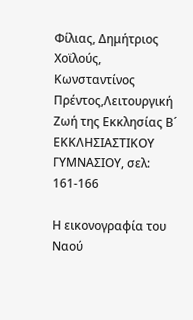Φίλιας, Δημήτριος Χοϊλούς, Κωνσταντίνος Πρέντος,Λειτουργική Ζωή της Εκκλησίας Β´ ΕΚΚΛΗΣΙΑΣΤΙΚΟΥ ΓΥΜΝΑΣΙΟΥ, σελ: 161-166

Η εικονογραφία του Ναού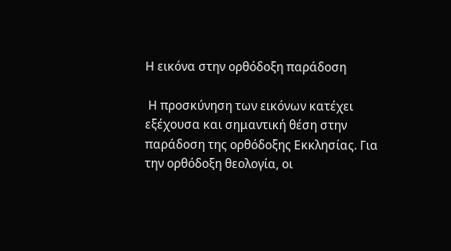Η εικόνα στην ορθόδοξη παράδοση

 Η προσκύνηση των εικόνων κατέχει εξέχουσα και σημαντική θέση στην παράδοση της ορθόδοξης Εκκλησίας. Για την ορθόδοξη θεολογία, οι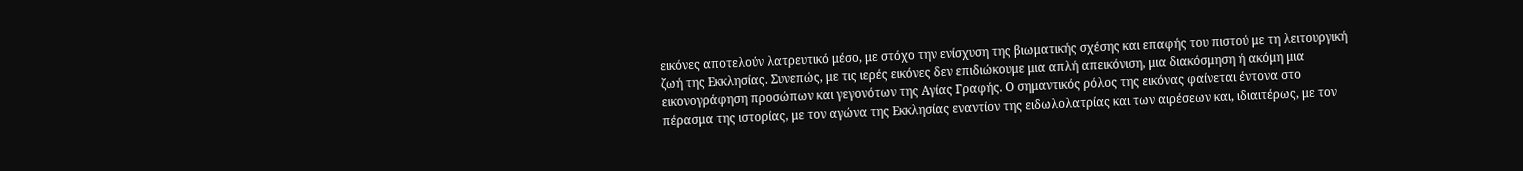εικόνες αποτελούν λατρευτικό μέσο, με στόχο την ενίσχυση της βιωματικής σχέσης και επαφής του πιστού με τη λειτουργική ζωή της Εκκλησίας. Συνεπώς, με τις ιερές εικόνες δεν επιδιώκουμε μια απλή απεικόνιση, μια διακόσμηση ή ακόμη μια εικονογράφηση προσώπων και γεγονότων της Αγίας Γραφής. Ο σημαντικός ρόλος της εικόνας φαίνεται έντονα στο πέρασμα της ιστορίας, με τον αγώνα της Εκκλησίας εναντίον της ειδωλολατρίας και των αιρέσεων και, ιδιαιτέρως, με τον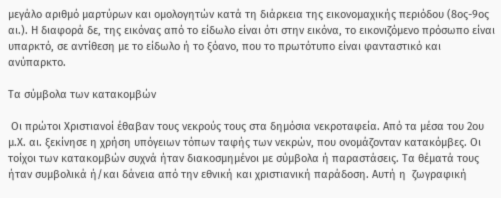μεγάλο αριθμό μαρτύρων και ομολογητών κατά τη διάρκεια της εικονομαχικής περιόδου (8ος-9ος αι.). Η διαφορά δε, της εικόνας από το είδωλο είναι ότι στην εικόνα, το εικονιζόμενο πρόσωπο είναι υπαρκτό, σε αντίθεση με το είδωλο ή το ξόανο, που το πρωτότυπο είναι φανταστικό και ανύπαρκτο.

Τα σύμβολα των κατακομβών

 Οι πρώτοι Χριστιανοί έθαβαν τους νεκρούς τους στα δημόσια νεκροταφεία. Από τα μέσα του 2ου μ.Χ. αι. ξεκίνησε η χρήση υπόγειων τόπων ταφής των νεκρών, που ονομάζονταν κατακόμβες. Οι τοίχοι των κατακομβών συχνά ήταν διακοσμημένοι με σύμβολα ή παραστάσεις. Τα θέματά τους ήταν συμβολικά ή/και δάνεια από την εθνική και χριστιανική παράδοση. Αυτή η  ζωγραφική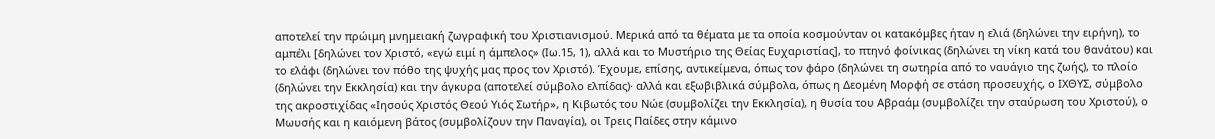αποτελεί την πρώιμη μνημειακή ζωγραφική του Χριστιανισμού. Μερικά από τα θέματα με τα οποία κοσμούνταν οι κατακόμβες ήταν η ελιά (δηλώνει την ειρήνη), το αμπέλι [δηλώνει τον Χριστό, «εγώ ειμί η άμπελος» (Ιω.15, 1), αλλά και το Μυστήριο της Θείας Ευχαριστίας], το πτηνό φοίνικας (δηλώνει τη νίκη κατά του θανάτου) και το ελάφι (δηλώνει τον πόθο της ψυχής μας προς τον Χριστό). Έχουμε, επίσης, αντικείμενα, όπως τον φάρο (δηλώνει τη σωτηρία από το ναυάγιο της ζωής), το πλοίο (δηλώνει την Εκκλησία) και την άγκυρα (αποτελεί σύμβολο ελπίδας)· αλλά και εξωβιβλικά σύμβολα, όπως η Δεομένη Μορφή σε στάση προσευχής, ο ΙΧΘΥΣ, σύμβολο της ακροστιχίδας «Ιησούς Χριστός Θεού Υιός Σωτήρ», η Κιβωτός του Νώε (συμβολίζει την Εκκλησία), η θυσία του Αβραάμ (συμβολίζει την σταύρωση του Χριστού), ο Μωυσής και η καιόμενη βάτος (συμβολίζουν την Παναγία), οι Τρεις Παίδες στην κάμινο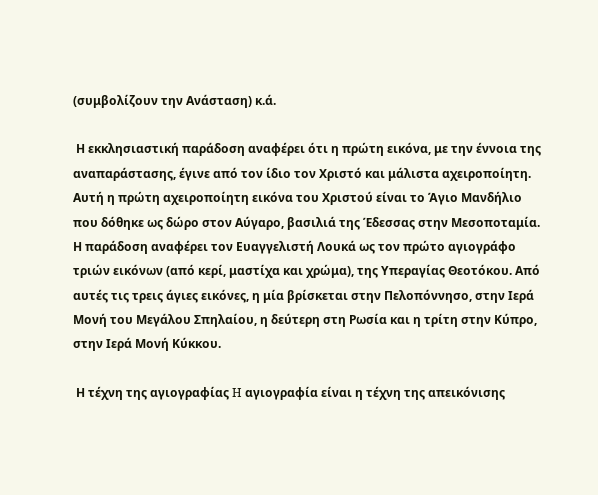(συμβολίζουν την Ανάσταση) κ.ά.

 Η εκκλησιαστική παράδοση αναφέρει ότι η πρώτη εικόνα, με την έννοια της αναπαράστασης, έγινε από τον ίδιο τον Χριστό και μάλιστα αχειροποίητη. Αυτή η πρώτη αχειροποίητη εικόνα του Χριστού είναι το Άγιο Μανδήλιο που δόθηκε ως δώρο στον Aύγαρο, βασιλιά της Έδεσσας στην Μεσοποταμία. Η παράδοση αναφέρει τον Ευαγγελιστή Λουκά ως τον πρώτο αγιογράφο τριών εικόνων (από κερί, μαστίχα και χρώμα), της Υπεραγίας Θεοτόκου. Από αυτές τις τρεις άγιες εικόνες, η μία βρίσκεται στην Πελοπόννησο, στην Ιερά Μονή του Μεγάλου Σπηλαίου, η δεύτερη στη Ρωσία και η τρίτη στην Κύπρο, στην Ιερά Μονή Κύκκου.

 Η τέχνη της αγιογραφίας H αγιογραφία είναι η τέχνη της απεικόνισης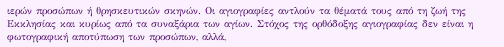ιερών προσώπων ή θρησκευτικών σκηνών. Οι αγιογραφίες αντλούν τα θέματά τους από τη ζωή της Εκκλησίας και κυρίως από τα συναξάρια των αγίων. Στόχος της ορθόδοξης αγιογραφίας δεν είναι η φωτογραφική αποτύπωση των προσώπων, αλλά,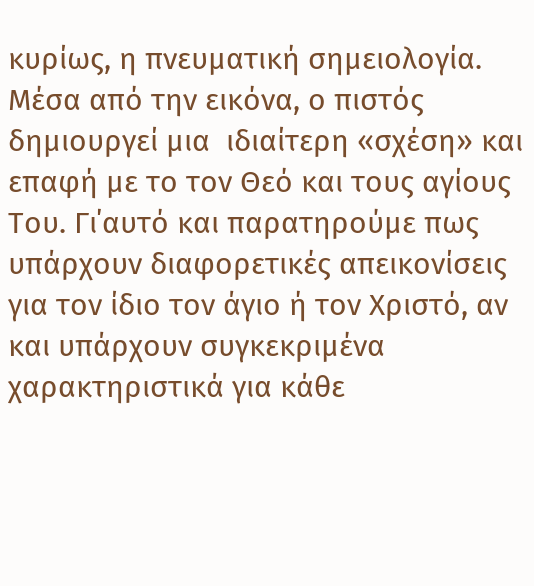κυρίως, η πνευματική σημειολογία. Μέσα από την εικόνα, ο πιστός δημιουργεί μια  ιδιαίτερη «σχέση» και επαφή με το τον Θεό και τους αγίους Του. Γι΄αυτό και παρατηρούμε πως υπάρχουν διαφορετικές απεικονίσεις για τον ίδιο τον άγιο ή τον Χριστό, αν και υπάρχουν συγκεκριμένα χαρακτηριστικά για κάθε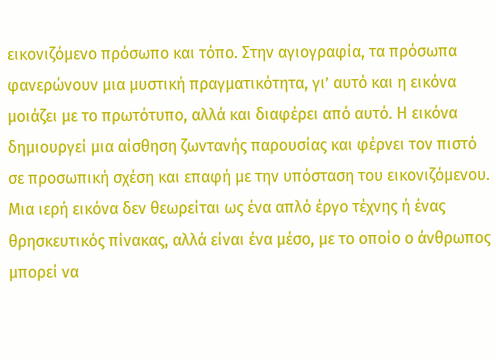εικονιζόμενο πρόσωπο και τόπο. Στην αγιογραφία, τα πρόσωπα φανερώνουν μια μυστική πραγματικότητα, γι’ αυτό και η εικόνα μοιάζει με το πρωτότυπο, αλλά και διαφέρει από αυτό. Η εικόνα δημιουργεί μια αίσθηση ζωντανής παρουσίας και φέρνει τον πιστό σε προσωπική σχέση και επαφή με την υπόσταση του εικονιζόμενου. Μια ιερή εικόνα δεν θεωρείται ως ένα απλό έργο τέχνης ή ένας θρησκευτικός πίνακας, αλλά είναι ένα μέσο, με το οποίο ο άνθρωπος μπορεί να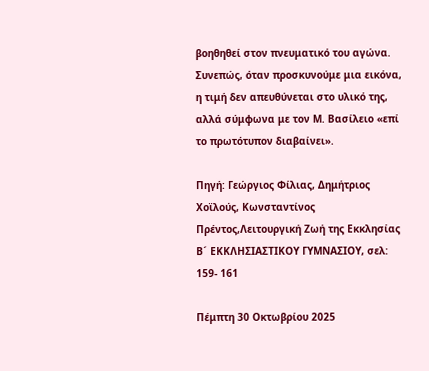βοηθηθεί στον πνευματικό του αγώνα. Συνεπώς, όταν προσκυνούμε μια εικόνα, η τιμή δεν απευθύνεται στο υλικό της, αλλά σύμφωνα με τον Μ. Βασίλειο «επί το πρωτότυπον διαβαίνει».

Πηγή: Γεώργιος Φίλιας, Δημήτριος Χοϊλούς, Κωνσταντίνος Πρέντος,Λειτουργική Ζωή της Εκκλησίας Β´ ΕΚΚΛΗΣΙΑΣΤΙΚΟΥ ΓΥΜΝΑΣΙΟΥ, σελ: 159- 161

Πέμπτη 30 Οκτωβρίου 2025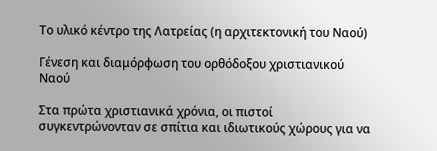Το υλικό κέντρο της Λατρείας (η αρχιτεκτονική του Ναού)

Γένεση και διαμόρφωση του ορθόδοξου χριστιανικού Ναού

Στα πρώτα χριστιανικά χρόνια, οι πιστοί συγκεντρώνονταν σε σπίτια και ιδιωτικούς χώρους για να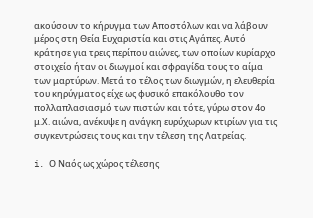ακούσουν το κήρυγμα των Αποστόλων και να λάβουν μέρος στη Θεία Ευχαριστία και στις Αγάπες. Αυτό κράτησε για τρεις περίπου αιώνες, των οποίων κυρίαρχο στοιχείο ήταν οι διωγμοί και σφραγίδα τους το αίμα των μαρτύρων. Μετά το τέλος των διωγμών, η ελευθερία του κηρύγματος είχε ως φυσικό επακόλουθο τον πολλαπλασιασμό των πιστών και τότε, γύρω στον 4ο μ.Χ. αιώνα, ανέκυψε η ανάγκη ευρύχωρων κτιρίων για τις συγκεντρώσεις τους και την τέλεση της Λατρείας.

i. Ο Ναός ως χώρος τέλεσης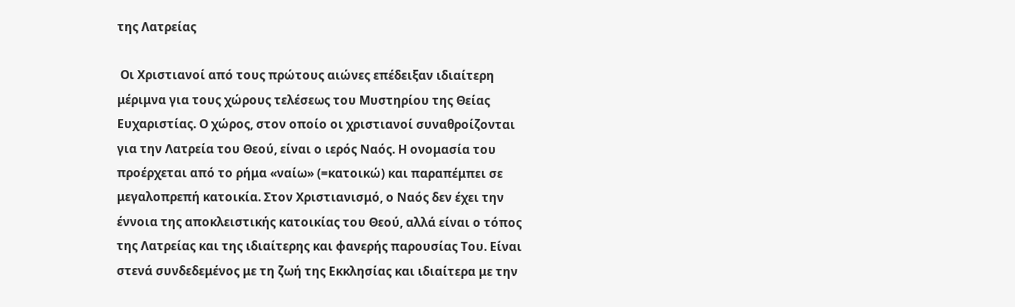της Λατρείας

 Οι Χριστιανοί από τους πρώτους αιώνες επέδειξαν ιδιαίτερη μέριμνα για τους χώρους τελέσεως του Μυστηρίου της Θείας Ευχαριστίας. Ο χώρος, στον οποίο οι χριστιανοί συναθροίζονται για την Λατρεία του Θεού, είναι ο ιερός Ναός. Η ονομασία του προέρχεται από το ρήμα «ναίω» (=κατοικώ) και παραπέμπει σε μεγαλοπρεπή κατοικία. Στον Χριστιανισμό, ο Ναός δεν έχει την έννοια της αποκλειστικής κατοικίας του Θεού, αλλά είναι ο τόπος της Λατρείας και της ιδιαίτερης και φανερής παρουσίας Του. Είναι στενά συνδεδεμένος με τη ζωή της Εκκλησίας και ιδιαίτερα με την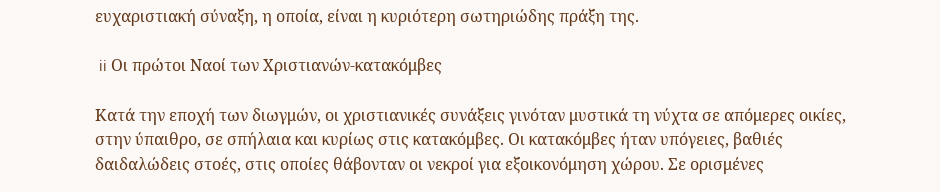ευχαριστιακή σύναξη, η οποία, είναι η κυριότερη σωτηριώδης πράξη της.

 ii Οι πρώτοι Ναοί των Χριστιανών-κατακόμβες

Κατά την εποχή των διωγμών, οι χριστιανικές συνάξεις γινόταν μυστικά τη νύχτα σε απόμερες οικίες, στην ύπαιθρο, σε σπήλαια και κυρίως στις κατακόμβες. Οι κατακόμβες ήταν υπόγειες, βαθιές δαιδαλώδεις στοές, στις οποίες θάβονταν οι νεκροί για εξοικονόμηση χώρου. Σε ορισμένες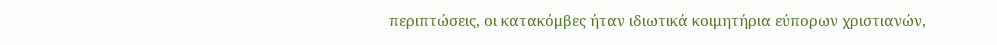περιπτώσεις, οι κατακόμβες ήταν ιδιωτικά κοιμητήρια εύπορων χριστιανών,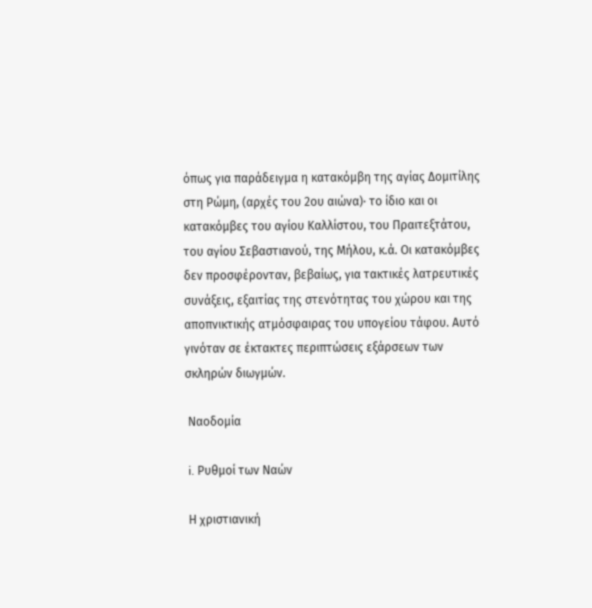όπως για παράδειγμα η κατακόμβη της αγίας Δομιτίλης στη Ρώμη, (αρχές του 2ου αιώνα)· το ίδιο και οι κατακόμβες του αγίου Καλλίστου, του Πραιτεξτάτου, του αγίου Σεβαστιανού, της Μήλου, κ.ά. Οι κατακόμβες δεν προσφέρονταν, βεβαίως, για τακτικές λατρευτικές συνάξεις, εξαιτίας της στενότητας του χώρου και της αποπνικτικής ατμόσφαιρας του υπογείου τάφου. Αυτό γινόταν σε έκτακτες περιπτώσεις εξάρσεων των σκληρών διωγμών.

 Ναοδομία

 i. Ρυθμοί των Ναών

 Η χριστιανική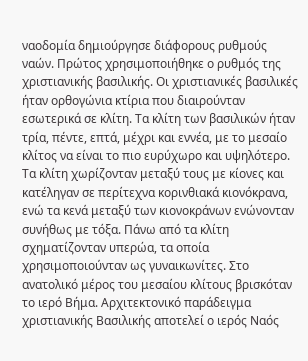ναοδομία δημιούργησε διάφορους ρυθμούς ναών. Πρώτος χρησιμοποιήθηκε ο ρυθμός της χριστιανικής βασιλικής. Οι χριστιανικές βασιλικές ήταν ορθογώνια κτίρια που διαιρούνταν εσωτερικά σε κλίτη. Τα κλίτη των βασιλικών ήταν τρία, πέντε, επτά, μέχρι και εννέα, με το μεσαίο κλίτος να είναι το πιο ευρύχωρο και υψηλότερο. Τα κλίτη χωρίζονταν μεταξύ τους με κίονες και κατέληγαν σε περίτεχνα κορινθιακά κιονόκρανα, ενώ τα κενά μεταξύ των κιονοκράνων ενώνονταν συνήθως με τόξα. Πάνω από τα κλίτη σχηματίζονταν υπερώα, τα οποία χρησιμοποιούνταν ως γυναικωνίτες. Στο ανατολικό μέρος του μεσαίου κλίτους βρισκόταν το ιερό Bήμα. Αρχιτεκτονικό παράδειγμα χριστιανικής Βασιλικής αποτελεί ο ιερός Ναός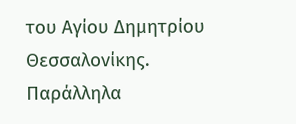του Αγίου Δημητρίου Θεσσαλονίκης. Παράλληλα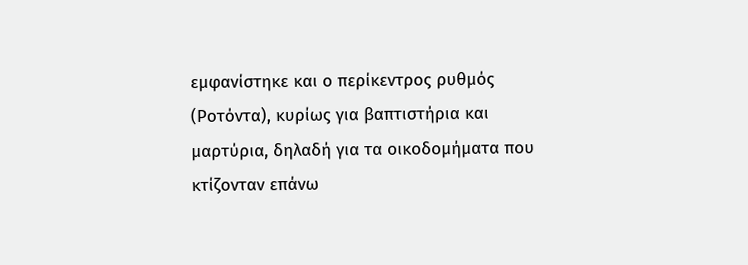εμφανίστηκε και ο περίκεντρος ρυθμός (Ροτόντα), κυρίως για βαπτιστήρια και μαρτύρια, δηλαδή για τα οικοδομήματα που κτίζονταν επάνω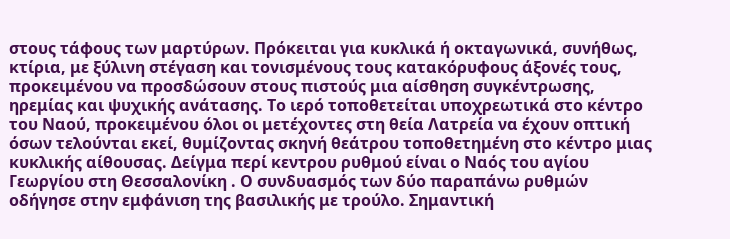στους τάφους των μαρτύρων. Πρόκειται για κυκλικά ή οκταγωνικά, συνήθως, κτίρια, με ξύλινη στέγαση και τονισμένους τους κατακόρυφους άξονές τους, προκειμένου να προσδώσουν στους πιστούς μια αίσθηση συγκέντρωσης, ηρεμίας και ψυχικής ανάτασης. Το ιερό τοποθετείται υποχρεωτικά στο κέντρο του Ναού, προκειμένου όλοι οι μετέχοντες στη θεία Λατρεία να έχουν οπτική όσων τελούνται εκεί, θυμίζοντας σκηνή θεάτρου τοποθετημένη στο κέντρο μιας κυκλικής αίθουσας. Δείγμα περί κεντρου ρυθμού είναι ο Ναός του αγίου Γεωργίου στη Θεσσαλονίκη . Ο συνδυασμός των δύο παραπάνω ρυθμών οδήγησε στην εμφάνιση της βασιλικής με τρούλο. Σημαντική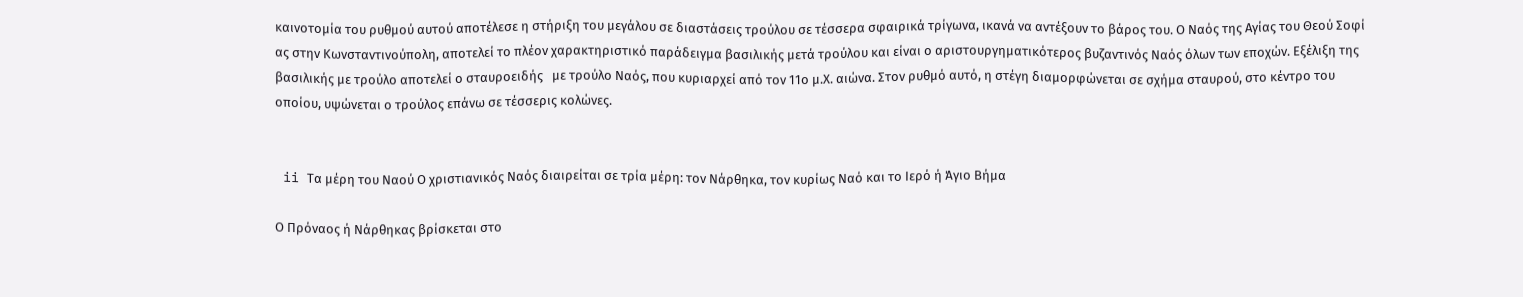καινοτομία του ρυθμού αυτού αποτέλεσε η στήριξη του μεγάλου σε διαστάσεις τρούλου σε τέσσερα σφαιρικά τρίγωνα, ικανά να αντέξουν το βάρος του. Ο Ναός της Αγίας του Θεού Σοφί ας στην Κωνσταντινούπολη, αποτελεί το πλέον χαρακτηριστικό παράδειγμα βασιλικής μετά τρούλου και είναι ο αριστουργηματικότερος βυζαντινός Ναός όλων των εποχών. Εξέλιξη της βασιλικής με τρούλο αποτελεί ο σταυροειδής   με τρούλο Ναός, που κυριαρχεί από τον 11ο μ.Χ. αιώνα. Στον ρυθμό αυτό, η στέγη διαμορφώνεται σε σχήμα σταυρού, στο κέντρο του οποίου, υψώνεται ο τρούλος επάνω σε τέσσερις κολώνες.


 ii Τα μέρη του Ναού Ο χριστιανικός Ναός διαιρείται σε τρία μέρη: τον Νάρθηκα, τον κυρίως Ναό και το Ιερό ή Άγιο Βήμα

Ο Πρόναος ή Νάρθηκας βρίσκεται στο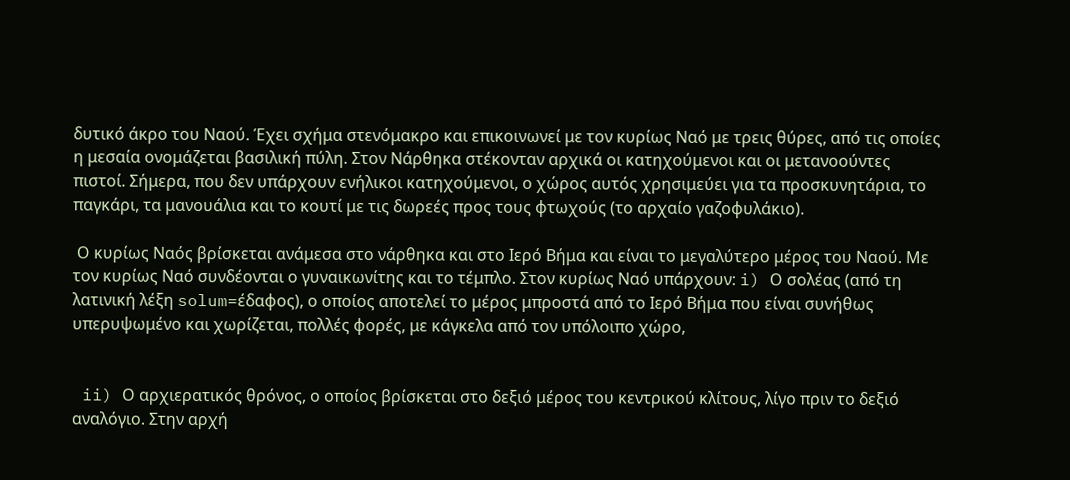δυτικό άκρο του Ναού. Έχει σχήμα στενόμακρο και επικοινωνεί με τον κυρίως Ναό με τρεις θύρες, από τις οποίες η μεσαία ονομάζεται βασιλική πύλη. Στον Νάρθηκα στέκονταν αρχικά οι κατηχούμενοι και οι μετανοούντες πιστοί. Σήμερα, που δεν υπάρχουν ενήλικοι κατηχούμενοι, ο χώρος αυτός χρησιμεύει για τα προσκυνητάρια, το παγκάρι, τα μανουάλια και το κουτί με τις δωρεές προς τους φτωχούς (το αρχαίο γαζοφυλάκιο).

 Ο κυρίως Ναός βρίσκεται ανάμεσα στο νάρθηκα και στο Ιερό Βήμα και είναι το μεγαλύτερο μέρος του Ναού. Με τον κυρίως Ναό συνδέονται ο γυναικωνίτης και το τέμπλο. Στον κυρίως Ναό υπάρχουν: i) Ο σολέας (από τη λατινική λέξη solum=έδαφος), ο οποίος αποτελεί το μέρος μπροστά από το Ιερό Βήμα που είναι συνήθως υπερυψωμένο και χωρίζεται, πολλές φορές, με κάγκελα από τον υπόλοιπο χώρο,


 ii) Ο αρχιερατικός θρόνος, ο οποίος βρίσκεται στο δεξιό μέρος του κεντρικού κλίτους, λίγο πριν το δεξιό αναλόγιο. Στην αρχή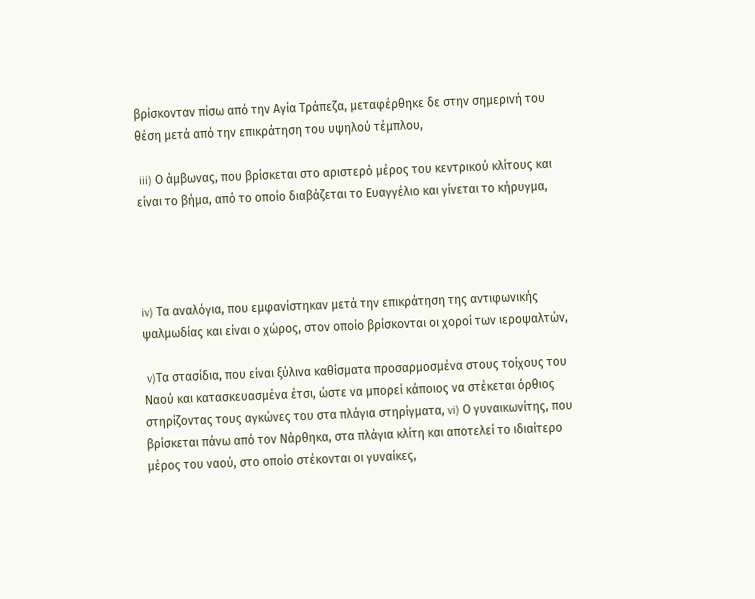βρίσκονταν πίσω από την Αγία Τράπεζα, μεταφέρθηκε δε στην σημερινή του θέση μετά από την επικράτηση του υψηλού τέμπλου,

 iii) Ο άμβωνας, που βρίσκεται στο αριστερό μέρος του κεντρικού κλίτους και
είναι το βήμα, από το οποίο διαβάζεται το Ευαγγέλιο και γίνεται το κήρυγμα,




iv) Τα αναλόγια, που εμφανίστηκαν μετά την επικράτηση της αντιφωνικής ψαλμωδίας και είναι ο χώρος, στον οποίο βρίσκονται οι χοροί των ιεροψαλτών,

 v)Τα στασίδια, που είναι ξύλινα καθίσματα προσαρμοσμένα στους τοίχους του Ναού και κατασκευασμένα έτσι, ώστε να μπορεί κάποιος να στέκεται όρθιος στηρίζοντας τους αγκώνες του στα πλάγια στηρίγματα, vi) Ο γυναικωνίτης, που βρίσκεται πάνω από τον Νάρθηκα, στα πλάγια κλίτη και αποτελεί το ιδιαίτερο μέρος του ναού, στο οποίο στέκονται οι γυναίκες,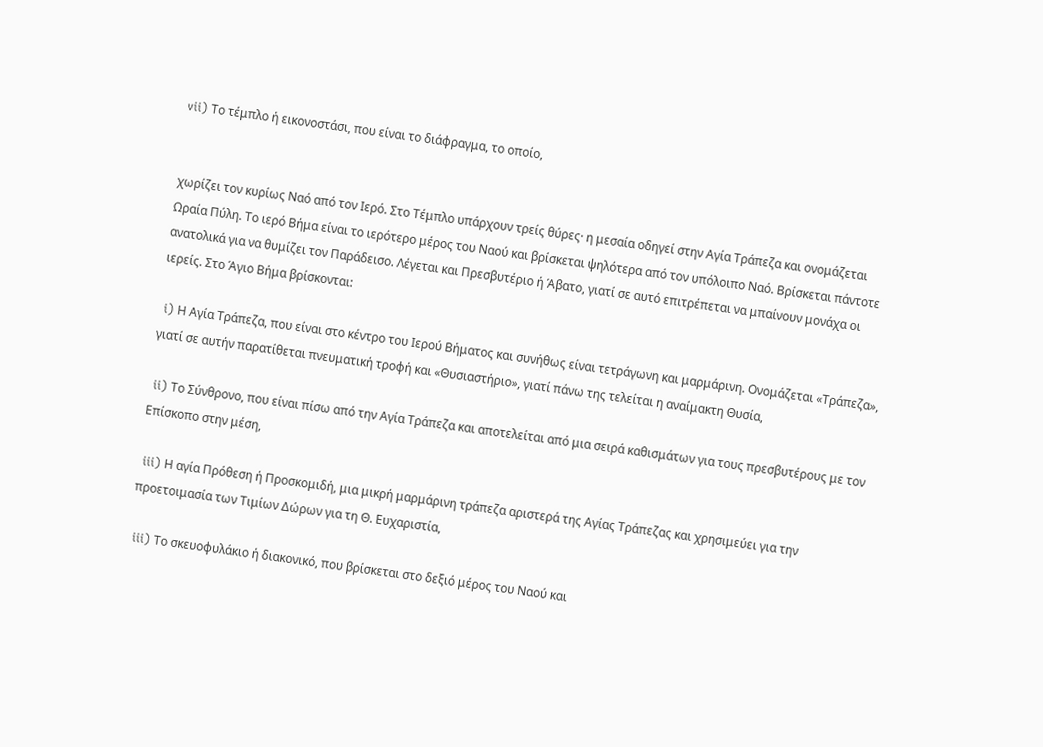vii) Το τέμπλο ή εικονοστάσι, που είναι το διάφραγμα, το οποίο,


χωρίζει τον κυρίως Ναό από τον Ιερό. Στο Τέμπλο υπάρχουν τρείς θύρες· η μεσαία οδηγεί στην Αγία Τράπεζα και ονομάζεται Ωραία Πύλη. Το ιερό Βήμα είναι το ιερότερο μέρος του Ναού και βρίσκεται ψηλότερα από τον υπόλοιπο Ναό. Βρίσκεται πάντοτε ανατολικά για να θυμίζει τον Παράδεισο. Λέγεται και Πρεσβυτέριο ή Άβατο, γιατί σε αυτό επιτρέπεται να μπαίνουν μονάχα οι ιερείς. Στο Άγιο Βήμα βρίσκονται:

 i) Η Αγία Τράπεζα, που είναι στο κέντρο του Ιερού Βήματος και συνήθως είναι τετράγωνη και μαρμάρινη. Ονομάζεται «Τράπεζα», γιατί σε αυτήν παρατίθεται πνευματική τροφή και «Θυσιαστήριο», γιατί πάνω της τελείται η αναίμακτη Θυσία,

 ii) Το Σύνθρονο, που είναι πίσω από την Αγία Τράπεζα και αποτελείται από μια σειρά καθισμάτων για τους πρεσβυτέρους με τον Επίσκοπο στην μέση,

 iii) Η αγία Πρόθεση ή Προσκομιδή, μια μικρή μαρμάρινη τράπεζα αριστερά της Αγίας Τράπεζας και χρησιμεύει για την προετοιμασία των Τιμίων Δώρων για τη Θ. Ευχαριστία,

 iii) Το σκευοφυλάκιο ή διακονικό, που βρίσκεται στο δεξιό μέρος του Ναού και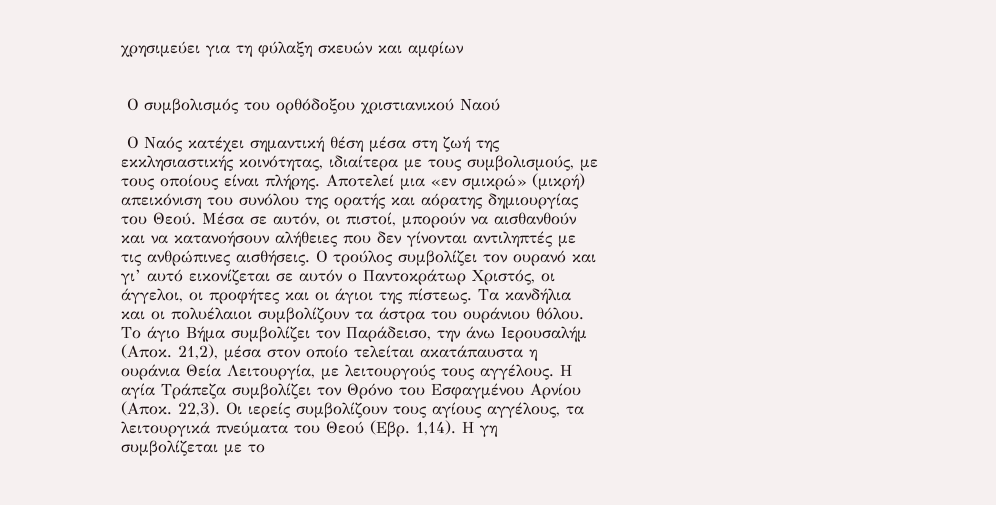χρησιμεύει για τη φύλαξη σκευών και αμφίων


 Ο συμβολισμός του ορθόδοξου χριστιανικού Ναού

 Ο Ναός κατέχει σημαντική θέση μέσα στη ζωή της εκκλησιαστικής κοινότητας, ιδιαίτερα με τους συμβολισμούς, με τους οποίους είναι πλήρης. Αποτελεί μια «εν σμικρώ» (μικρή) απεικόνιση του συνόλου της ορατής και αόρατης δημιουργίας του Θεού. Μέσα σε αυτόν, οι πιστοί, μπορούν να αισθανθούν και να κατανοήσουν αλήθειες που δεν γίνονται αντιληπτές με τις ανθρώπινες αισθήσεις. Ο τρούλος συμβολίζει τον ουρανό και γι’ αυτό εικονίζεται σε αυτόν ο Παντοκράτωρ Χριστός, οι άγγελοι, οι προφήτες και οι άγιοι της πίστεως. Τα κανδήλια και οι πολυέλαιοι συμβολίζουν τα άστρα του ουράνιου θόλου. Το άγιο Βήμα συμβολίζει τον Παράδεισο, την άνω Ιερουσαλήμ (Αποκ. 21,2), μέσα στον οποίο τελείται ακατάπαυστα η ουράνια Θεία Λειτουργία, με λειτουργούς τους αγγέλους. Η αγία Τράπεζα συμβολίζει τον Θρόνο του Εσφαγμένου Αρνίου (Αποκ. 22,3). Οι ιερείς συμβολίζουν τους αγίους αγγέλους, τα λειτουργικά πνεύματα του Θεού (Εβρ. 1,14). Η γη συμβολίζεται με το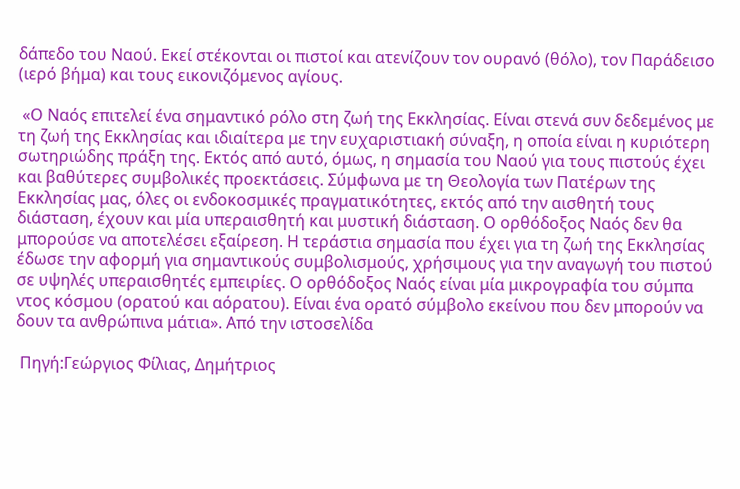δάπεδο του Ναού. Εκεί στέκονται οι πιστοί και ατενίζουν τον ουρανό (θόλο), τον Παράδεισο (ιερό βήμα) και τους εικονιζόμενος αγίους.

 «Ο Ναός επιτελεί ένα σημαντικό ρόλο στη ζωή της Εκκλησίας. Είναι στενά συν δεδεμένος με τη ζωή της Εκκλησίας και ιδιαίτερα με την ευχαριστιακή σύναξη, η οποία είναι η κυριότερη σωτηριώδης πράξη της. Εκτός από αυτό, όμως, η σημασία του Ναού για τους πιστούς έχει και βαθύτερες συμβολικές προεκτάσεις. Σύμφωνα με τη Θεολογία των Πατέρων της Εκκλησίας μας, όλες οι ενδοκοσμικές πραγματικότητες, εκτός από την αισθητή τους διάσταση, έχουν και μία υπεραισθητή και μυστική διάσταση. Ο ορθόδοξος Ναός δεν θα μπορούσε να αποτελέσει εξαίρεση. Η τεράστια σημασία που έχει για τη ζωή της Εκκλησίας έδωσε την αφορμή για σημαντικούς συμβολισμούς, χρήσιμους για την αναγωγή του πιστού σε υψηλές υπεραισθητές εμπειρίες. Ο ορθόδοξος Ναός είναι μία μικρογραφία του σύμπα ντος κόσμου (ορατού και αόρατου). Είναι ένα ορατό σύμβολο εκείνου που δεν μπορούν να δουν τα ανθρώπινα μάτια». Από την ιστοσελίδα

 Πηγή:Γεώργιος Φίλιας, Δημήτριος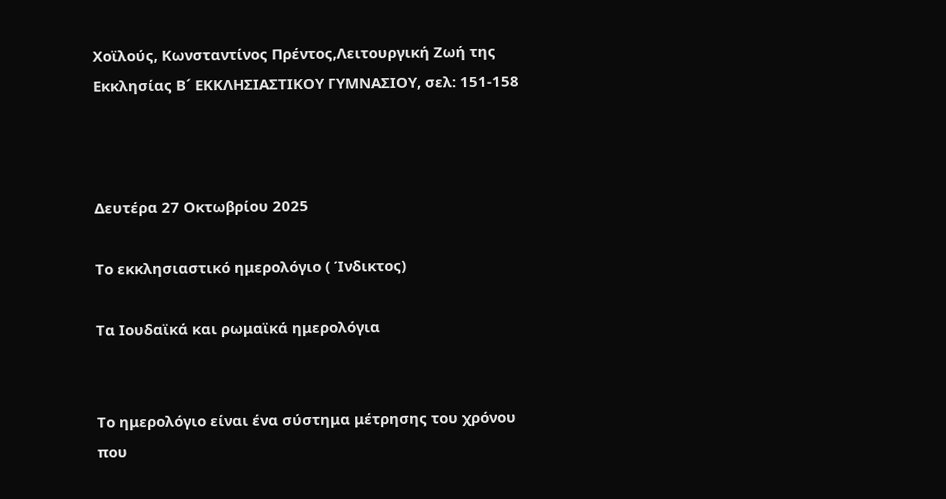Χοϊλούς, Κωνσταντίνος Πρέντος,Λειτουργική Ζωή της Εκκλησίας Β´ ΕΚΚΛΗΣΙΑΣΤΙΚΟΥ ΓΥΜΝΑΣΙΟΥ, σελ: 151-158



Δευτέρα 27 Οκτωβρίου 2025

Το εκκλησιαστικό ημερολόγιο ( Ίνδικτος)

Τα Ιουδαϊκά και ρωμαϊκά ημερολόγια


Το ημερολόγιο είναι ένα σύστημα μέτρησης του χρόνου που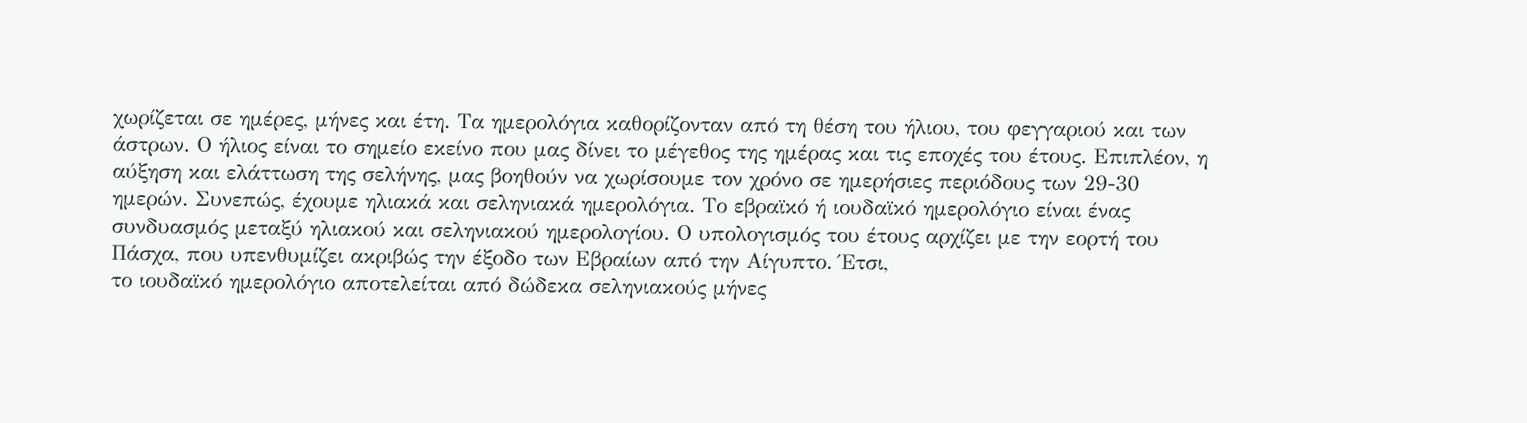χωρίζεται σε ημέρες, μήνες και έτη. Τα ημερολόγια καθορίζονταν από τη θέση του ήλιου, του φεγγαριού και των άστρων. Ο ήλιος είναι το σημείο εκείνο που μας δίνει το μέγεθος της ημέρας και τις εποχές του έτους. Επιπλέον, η αύξηση και ελάττωση της σελήνης, μας βοηθούν να χωρίσουμε τον χρόνο σε ημερήσιες περιόδους των 29-30 ημερών. Συνεπώς, έχουμε ηλιακά και σεληνιακά ημερολόγια. Το εβραϊκό ή ιουδαϊκό ημερολόγιο είναι ένας συνδυασμός μεταξύ ηλιακού και σεληνιακού ημερολογίου. Ο υπολογισμός του έτους αρχίζει με την εορτή του Πάσχα, που υπενθυμίζει ακριβώς την έξοδο των Εβραίων από την Αίγυπτο. Έτσι,
το ιουδαϊκό ημερολόγιο αποτελείται από δώδεκα σεληνιακούς μήνες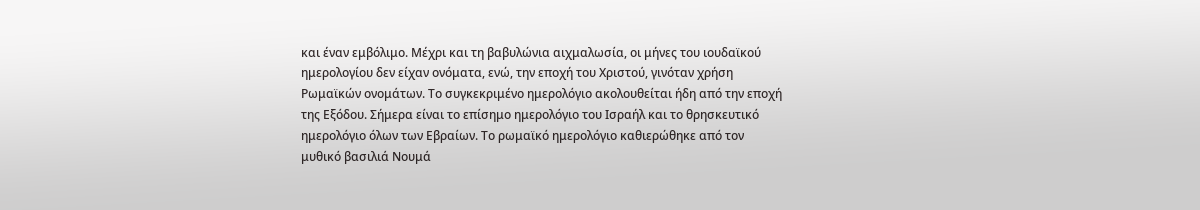και έναν εμβόλιμο. Μέχρι και τη βαβυλώνια αιχμαλωσία, οι μήνες του ιουδαϊκού ημερολογίου δεν είχαν ονόματα, ενώ, την εποχή του Χριστού, γινόταν χρήση Ρωμαϊκών ονομάτων. Το συγκεκριμένο ημερολόγιο ακολουθείται ήδη από την εποχή της Εξόδου. Σήμερα είναι το επίσημο ημερολόγιο του Ισραήλ και το θρησκευτικό ημερολόγιο όλων των Εβραίων. Το ρωμαϊκό ημερολόγιο καθιερώθηκε από τον μυθικό βασιλιά Νουμά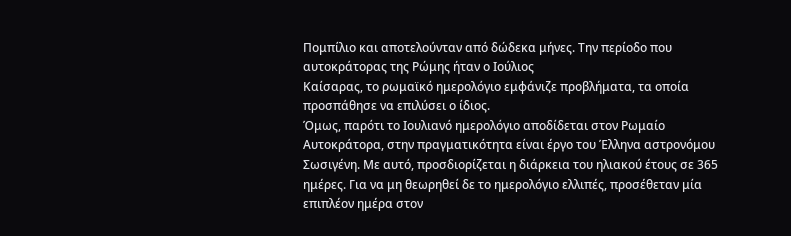Πομπίλιο και αποτελούνταν από δώδεκα μήνες. Την περίοδο που αυτοκράτορας της Ρώμης ήταν ο Ιούλιος
Καίσαρας, το ρωμαϊκό ημερολόγιο εμφάνιζε προβλήματα, τα οποία προσπάθησε να επιλύσει ο ίδιος.
Όμως, παρότι το Ιουλιανό ημερολόγιο αποδίδεται στον Ρωμαίο Αυτοκράτορα, στην πραγματικότητα είναι έργο του Έλληνα αστρονόμου Σωσιγένη. Με αυτό, προσδιορίζεται η διάρκεια του ηλιακού έτους σε 365 ημέρες. Για να μη θεωρηθεί δε το ημερολόγιο ελλιπές, προσέθεταν μία επιπλέον ημέρα στον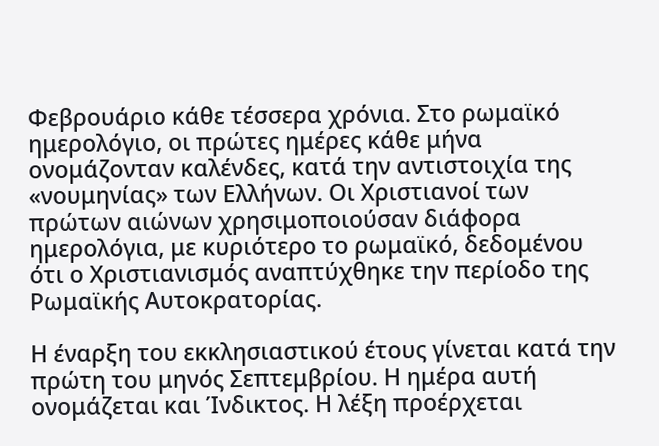Φεβρουάριο κάθε τέσσερα χρόνια. Στο ρωμαϊκό ημερολόγιο, οι πρώτες ημέρες κάθε μήνα ονομάζονταν καλένδες, κατά την αντιστοιχία της «νουμηνίας» των Ελλήνων. Οι Χριστιανοί των πρώτων αιώνων χρησιμοποιούσαν διάφορα ημερολόγια, με κυριότερο το ρωμαϊκό, δεδομένου ότι ο Χριστιανισμός αναπτύχθηκε την περίοδο της Ρωμαϊκής Αυτοκρατορίας.

Η έναρξη του εκκλησιαστικού έτους γίνεται κατά την πρώτη του μηνός Σεπτεμβρίου. Η ημέρα αυτή ονομάζεται και Ίνδικτος. Η λέξη προέρχεται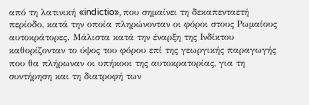από τη λατινική «indictio», που σημαίνει τη δεκαπενταετή περίοδο, κατά την οποία πληρώνονταν οι φόροι στους Ρωμαίους αυτοκράτορες. Μάλιστα κατά την έναρξη της Ινδίκτου καθορίζονταν το ύψος του φόρου επί της γεωργικής παραγωγής που θα πλήρωναν οι υπήκοοι της αυτοκρατορίας, για τη συντήρηση και τη διατροφή των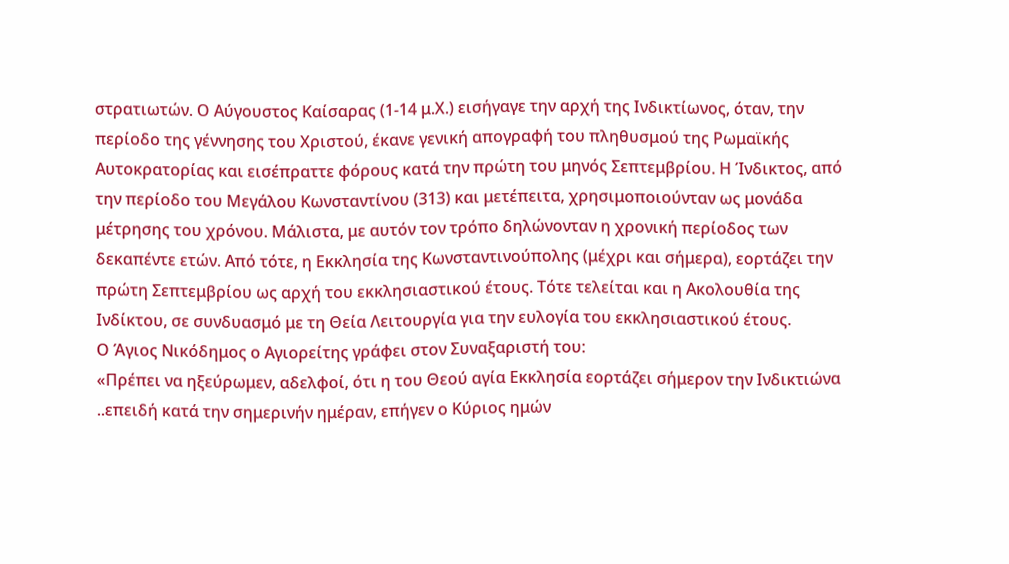στρατιωτών. Ο Αύγουστος Καίσαρας (1-14 μ.Χ.) εισήγαγε την αρχή της Ινδικτίωνος, όταν, την περίοδο της γέννησης του Χριστού, έκανε γενική απογραφή του πληθυσμού της Ρωμαϊκής Αυτοκρατορίας και εισέπραττε φόρους κατά την πρώτη του μηνός Σεπτεμβρίου. Η Ίνδικτος, από την περίοδο του Μεγάλου Κωνσταντίνου (313) και μετέπειτα, χρησιμοποιούνταν ως μονάδα μέτρησης του χρόνου. Μάλιστα, με αυτόν τον τρόπο δηλώνονταν η χρονική περίοδος των δεκαπέντε ετών. Από τότε, η Εκκλησία της Κωνσταντινούπολης (μέχρι και σήμερα), εορτάζει την πρώτη Σεπτεμβρίου ως αρχή του εκκλησιαστικού έτους. Τότε τελείται και η Ακολουθία της Ινδίκτου, σε συνδυασμό με τη Θεία Λειτουργία για την ευλογία του εκκλησιαστικού έτους.
Ο Άγιος Νικόδημος ο Αγιορείτης γράφει στον Συναξαριστή του:
«Πρέπει να ηξεύρωμεν, αδελφοί, ότι η του Θεού αγία Εκκλησία εορτάζει σήμερον την Iνδικτιώνα ..επειδή κατά την σημερινήν ημέραν, επήγεν ο Kύριος ημών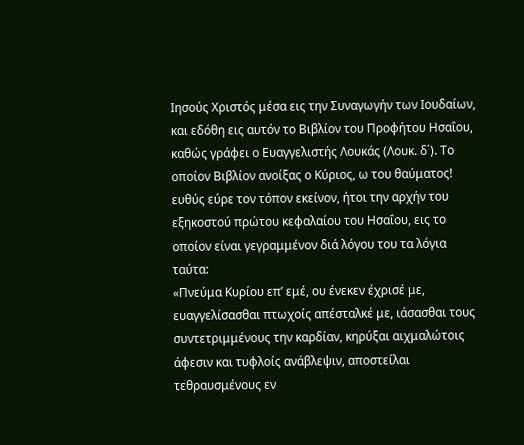Iησούς Xριστός μέσα εις την Συναγωγήν των Iουδαίων, και εδόθη εις αυτόν το Bιβλίον του Προφήτου Hσαΐου, καθώς γράφει ο Eυαγγελιστής Λουκάς (Λουκ. δ΄). Tο οποίον Bιβλίον ανοίξας ο Kύριος, ω του θαύματος! ευθύς εύρε τον τόπον εκείνον, ήτοι την αρχήν του εξηκοστού πρώτου κεφαλαίου του Hσαΐου, εις το οποίον είναι γεγραμμένον διά λόγου του τα λόγια ταύτα:
«Πνεύμα Kυρίου επ’ εμέ, ου ένεκεν έχρισέ με, ευαγγελίσασθαι πτωχοίς απέσταλκέ με, ιάσασθαι τους συντετριμμένους την καρδίαν, κηρύξαι αιχμαλώτοις άφεσιν και τυφλοίς ανάβλεψιν, αποστείλαι τεθραυσμένους εν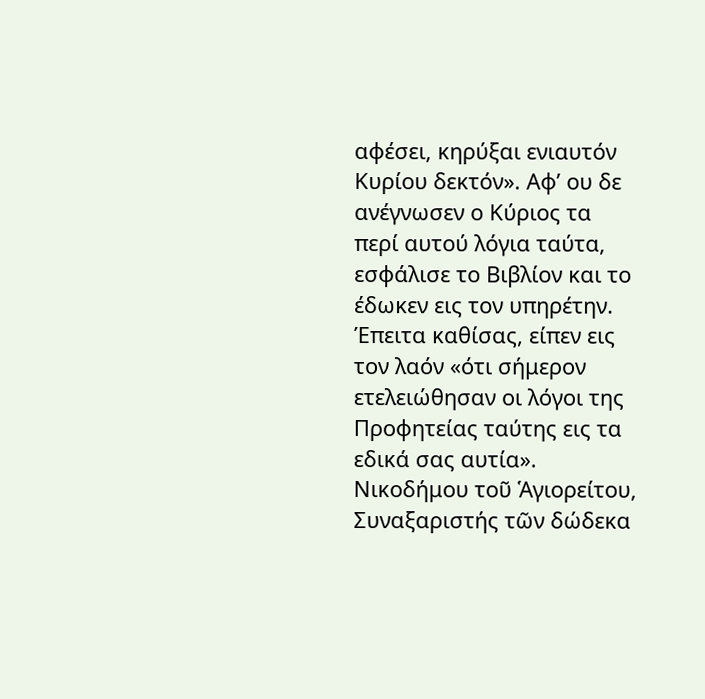αφέσει, κηρύξαι ενιαυτόν Kυρίου δεκτόν». Aφ’ ου δε ανέγνωσεν ο Kύριος τα περί αυτού λόγια ταύτα, εσφάλισε το Bιβλίον και το έδωκεν εις τον υπηρέτην. Έπειτα καθίσας, είπεν εις τον λαόν «ότι σήμερον ετελειώθησαν οι λόγοι της Προφητείας ταύτης εις τα εδικά σας αυτία».
Νικοδήμου τοῦ Ἁγιορείτου, Συναξαριστής τῶν δώδεκα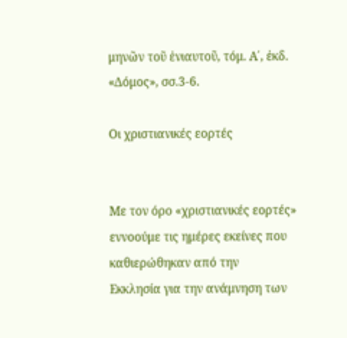μηνῶν τοῦ ἐνιαυτοῦ, τόμ. Α΄, ἐκδ. «Δόμος», σσ.3-6.

Οι χριστιανικές εορτές


Με τον όρο «χριστιανικές εορτές» εννοούμε τις ημέρες εκείνες που καθιερώθηκαν από την
Εκκλησία για την ανάμνηση των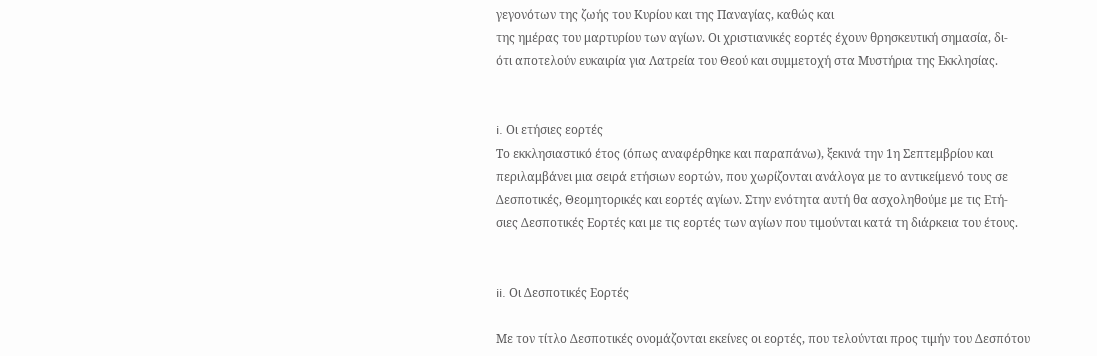γεγονότων της ζωής του Κυρίου και της Παναγίας, καθώς και
της ημέρας του μαρτυρίου των αγίων. Οι χριστιανικές εορτές έχουν θρησκευτική σημασία, δι-
ότι αποτελούν ευκαιρία για Λατρεία του Θεού και συμμετοχή στα Mυστήρια της Εκκλησίας.


i. Οι ετήσιες εορτές
Το εκκλησιαστικό έτος (όπως αναφέρθηκε και παραπάνω), ξεκινά την 1η Σεπτεμβρίου και περιλαμβάνει μια σειρά ετήσιων εορτών, που χωρίζονται ανάλογα με το αντικείμενό τους σε
Δεσποτικές, Θεομητορικές και εορτές αγίων. Στην ενότητα αυτή θα ασχοληθούμε με τις Ετή-
σιες Δεσποτικές Εορτές και με τις εορτές των αγίων που τιμούνται κατά τη διάρκεια του έτους.


ii. Οι Δεσποτικές Εορτές

Με τον τίτλο Δεσποτικές ονομάζονται εκείνες οι εορτές, που τελούνται προς τιμήν του Δεσπότου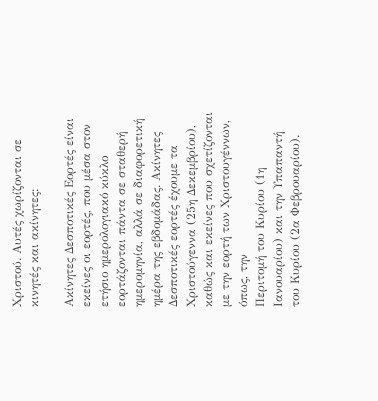Χριστού. Αυτές χωρίζονται σε κινητές και ακίνητες:

Ακίνητες Δεσποτικές Εορτές είναι εκείνες οι εορτές, που μέσα στον ετήσιο ημερολογιακό κύκλο εορτάζονται πάντα σε σταθερή ημερομηνία, αλλά σε διαφορετική ημέρα της εβδομάδας. Ακίνητες Δεσποτικές εορτές έχουμε τα Χριστούγεννα (25η Δεκεμβρίου), καθώς και εκείνες που σχετίζονται με την εορτή των Χριστουγέννων, όπως, την
Περιτομή του Κυρίου (1η Ιανουαρίου) και την Υπαπαντή του Κυρίου (2α Φεβρουαρίου).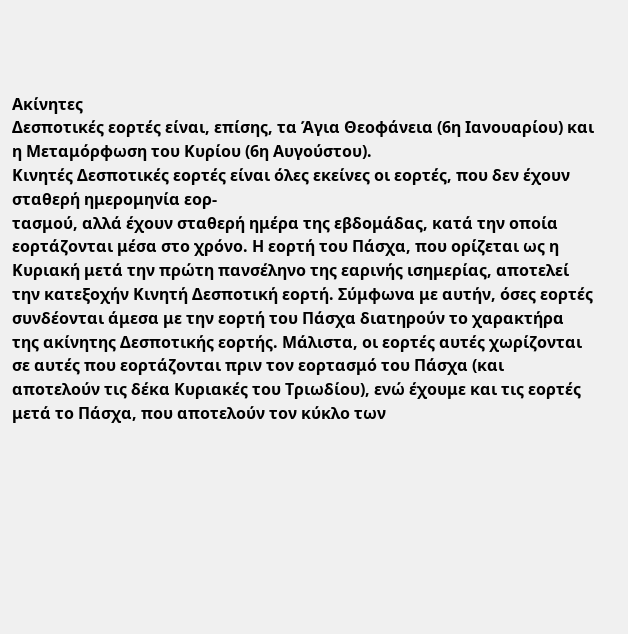Ακίνητες
Δεσποτικές εορτές είναι, επίσης, τα Άγια Θεοφάνεια (6η Ιανουαρίου) και η Μεταμόρφωση του Κυρίου (6η Αυγούστου).
Κινητές Δεσποτικές εορτές είναι όλες εκείνες οι εορτές, που δεν έχουν σταθερή ημερομηνία εορ-
τασμού, αλλά έχουν σταθερή ημέρα της εβδομάδας, κατά την οποία εορτάζονται μέσα στο χρόνο. Η εορτή του Πάσχα, που ορίζεται ως η Κυριακή μετά την πρώτη πανσέληνο της εαρινής ισημερίας, αποτελεί την κατεξοχήν Κινητή Δεσποτική εορτή. Σύμφωνα με αυτήν, όσες εορτές συνδέονται άμεσα με την εορτή του Πάσχα διατηρούν το χαρακτήρα της ακίνητης Δεσποτικής εορτής. Μάλιστα, οι εορτές αυτές χωρίζονται σε αυτές που εορτάζονται πριν τον εορτασμό του Πάσχα (και αποτελούν τις δέκα Κυριακές του Τριωδίου), ενώ έχουμε και τις εορτές μετά το Πάσχα, που αποτελούν τον κύκλο των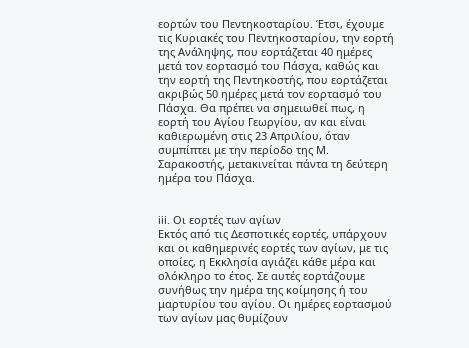εορτών του Πεντηκοσταρίου. Έτσι, έχουμε τις Κυριακές του Πεντηκοσταρίου, την εορτή της Ανάληψης, που εορτάζεται 40 ημέρες μετά τον εορτασμό του Πάσχα, καθώς και την εορτή της Πεντηκοστής, που εορτάζεται ακριβώς 50 ημέρες μετά τον εορτασμό του Πάσχα. Θα πρέπει να σημειωθεί πως, η εορτή του Αγίου Γεωργίου, αν και είναι καθιερωμένη στις 23 Απριλίου, όταν συμπίπτει με την περίοδο της Μ. Σαρακοστής, μετακινείται πάντα τη δεύτερη ημέρα του Πάσχα.


iii. Οι εορτές των αγίων
Εκτός από τις Δεσποτικές εορτές, υπάρχουν και οι καθημερινές εορτές των αγίων, με τις οποίες, η Εκκλησία αγιάζει κάθε μέρα και ολόκληρο το έτος. Σε αυτές εορτάζουμε συνήθως την ημέρα της κοίμησης ή του μαρτυρίου του αγίου. Οι ημέρες εορτασμού των αγίων μας θυμίζουν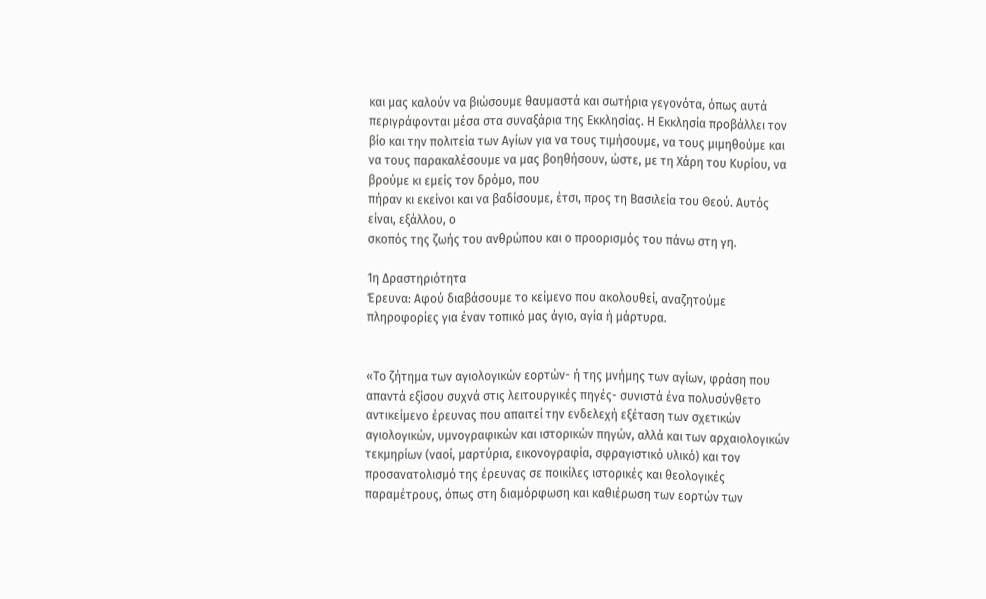και μας καλούν να βιώσουμε θαυμαστά και σωτήρια γεγονότα, όπως αυτά περιγράφονται μέσα στα συναξάρια της Εκκλησίας. Η Εκκλησία προβάλλει τον βίο και την πολιτεία των Αγίων για να τους τιμήσουμε, να τους μιμηθούμε και να τους παρακαλέσουμε να μας βοηθήσουν, ώστε, με τη Χάρη του Κυρίου, να βρούμε κι εμείς τον δρόμο, που
πήραν κι εκείνοι και να βαδίσουμε, έτσι, προς τη Βασιλεία του Θεού. Αυτός είναι, εξάλλου, ο
σκοπός της ζωής του ανθρώπου και ο προορισμός του πάνω στη γη.

1η Δραστηριότητα
Έρευνα: Αφού διαβάσουμε το κείμενο που ακολουθεί, αναζητούμε πληροφορίες για έναν τοπικό μας άγιο, αγία ή μάρτυρα.


«Το ζήτημα των αγιολογικών εορτών- ή της μνήμης των αγίων, φράση που απαντά εξίσου συχνά στις λειτουργικές πηγές- συνιστά ένα πολυσύνθετο αντικείμενο έρευνας που απαιτεί την ενδελεχή εξέταση των σχετικών αγιολογικών, υμνογραφικών και ιστορικών πηγών, αλλά και των αρχαιολογικών τεκμηρίων (ναοί, μαρτύρια, εικονογραφία, σφραγιστικό υλικό) και τον προσανατολισμό της έρευνας σε ποικίλες ιστορικές και θεολογικές παραμέτρους, όπως στη διαμόρφωση και καθιέρωση των εορτών των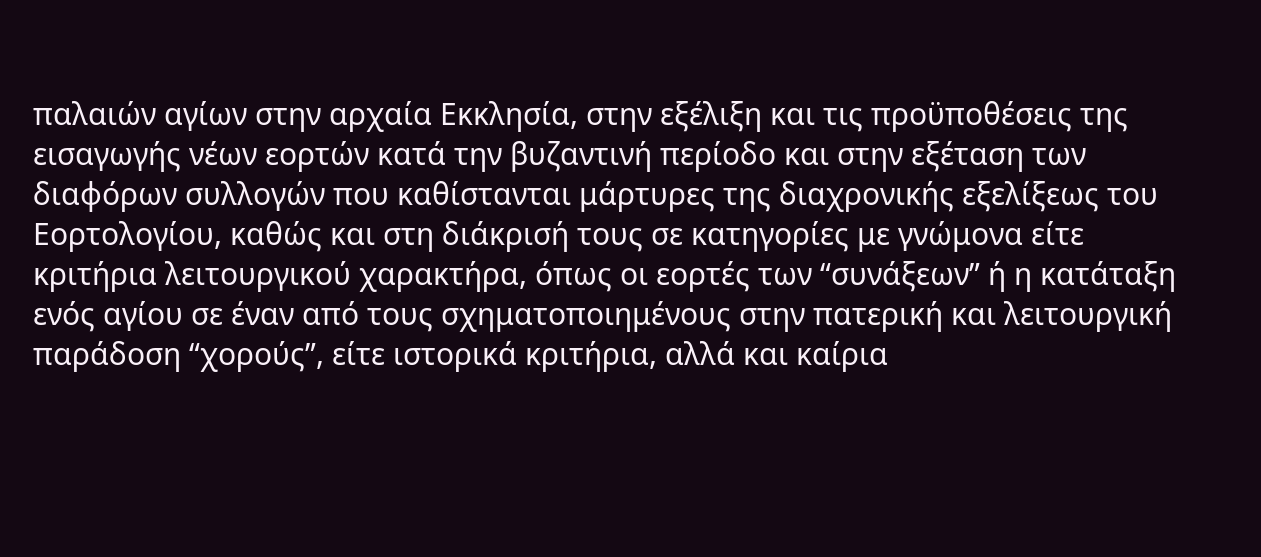παλαιών αγίων στην αρχαία Εκκλησία, στην εξέλιξη και τις προϋποθέσεις της εισαγωγής νέων εορτών κατά την βυζαντινή περίοδο και στην εξέταση των διαφόρων συλλογών που καθίστανται μάρτυρες της διαχρονικής εξελίξεως του Εορτολογίου, καθώς και στη διάκρισή τους σε κατηγορίες με γνώμονα είτε
κριτήρια λειτουργικού χαρακτήρα, όπως οι εορτές των “συνάξεων” ή η κατάταξη ενός αγίου σε έναν από τους σχηματοποιημένους στην πατερική και λειτουργική παράδοση “χορούς”, είτε ιστορικά κριτήρια, αλλά και καίρια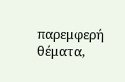παρεμφερή θέματα,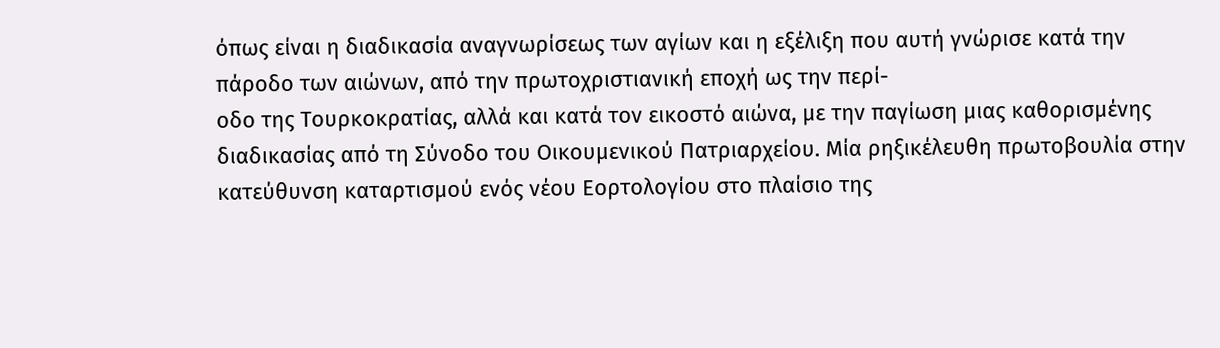όπως είναι η διαδικασία αναγνωρίσεως των αγίων και η εξέλιξη που αυτή γνώρισε κατά την πάροδο των αιώνων, από την πρωτοχριστιανική εποχή ως την περί-
οδο της Τουρκοκρατίας, αλλά και κατά τον εικοστό αιώνα, με την παγίωση μιας καθορισμένης διαδικασίας από τη Σύνοδο του Οικουμενικού Πατριαρχείου. Μία ρηξικέλευθη πρωτοβουλία στην κατεύθυνση καταρτισμού ενός νέου Εορτολογίου στο πλαίσιο της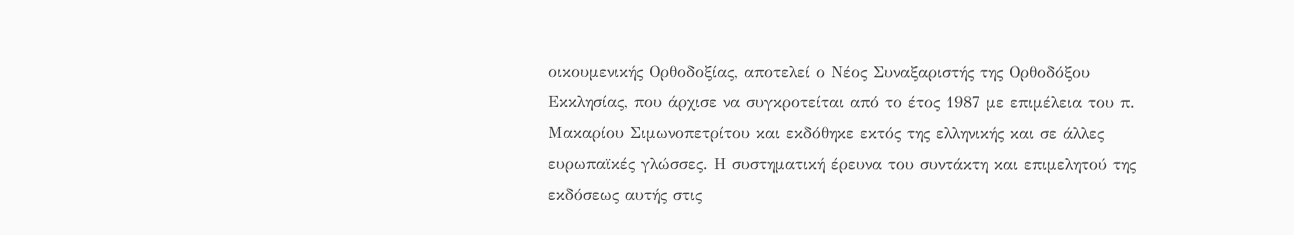οικουμενικής Ορθοδοξίας, αποτελεί ο Νέος Συναξαριστής της Ορθοδόξου Εκκλησίας, που άρχισε να συγκροτείται από το έτος 1987 με επιμέλεια του π. Μακαρίου Σιμωνοπετρίτου και εκδόθηκε εκτός της ελληνικής και σε άλλες ευρωπαϊκές γλώσσες. Η συστηματική έρευνα του συντάκτη και επιμελητού της εκδόσεως αυτής στις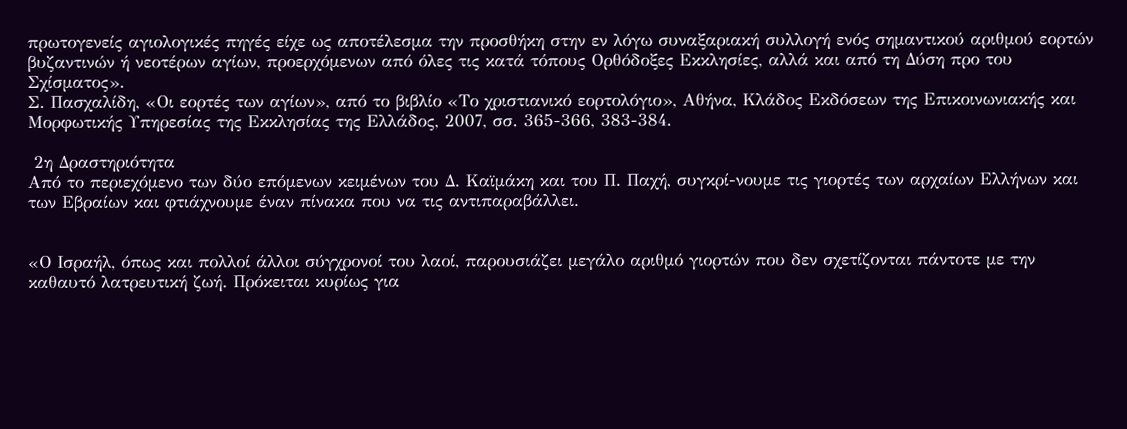πρωτογενείς αγιολογικές πηγές είχε ως αποτέλεσμα την προσθήκη στην εν λόγω συναξαριακή συλλογή ενός σημαντικού αριθμού εορτών βυζαντινών ή νεοτέρων αγίων, προερχόμενων από όλες τις κατά τόπους Ορθόδοξες Εκκλησίες, αλλά και από τη Δύση προ του Σχίσματος».
Σ. Πασχαλίδη, «Οι εορτές των αγίων», από το βιβλίο «Το χριστιανικό εορτολόγιο», Αθήνα, Κλάδος Εκδόσεων της Επικοινωνιακής και Μορφωτικής Υπηρεσίας της Εκκλησίας της Ελλάδος, 2007, σσ. 365-366, 383-384.

 2η Δραστηριότητα
Από το περιεχόμενο των δύο επόμενων κειμένων του Δ. Καϊμάκη και του Π. Παχή, συγκρί-νουμε τις γιορτές των αρχαίων Ελλήνων και των Εβραίων και φτιάχνουμε έναν πίνακα που να τις αντιπαραβάλλει.


«Ο Ισραήλ, όπως και πολλοί άλλοι σύγχρονοί του λαοί, παρουσιάζει μεγάλο αριθμό γιορτών που δεν σχετίζονται πάντοτε με την καθαυτό λατρευτική ζωή. Πρόκειται κυρίως για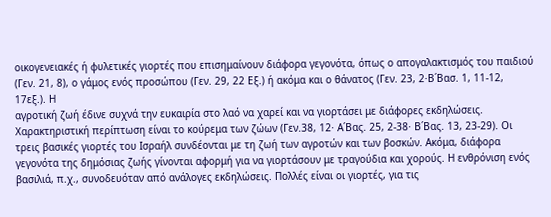οικογενειακές ή φυλετικές γιορτές που επισημαίνουν διάφορα γεγονότα, όπως ο απογαλακτισμός του παιδιού (Γεν. 21, 8), ο γάμος ενός προσώπου (Γεν. 29, 22 Εξ.) ή ακόμα και ο θάνατος (Γεν. 23, 2·Β΄Βασ. 1, 11-12, 17εξ.). Η
αγροτική ζωή έδινε συχνά την ευκαιρία στο λαό να χαρεί και να γιορτάσει με διάφορες εκδηλώσεις. Χαρακτηριστική περίπτωση είναι το κούρεμα των ζώων (Γεν.38, 12· Α΄Βας. 25, 2-38· Β΄Βας. 13, 23-29). Οι τρεις βασικές γιορτές του Ισραήλ συνδέονται με τη ζωή των αγροτών και των βοσκών. Ακόμα, διάφορα γεγονότα της δημόσιας ζωής γίνονται αφορμή για να γιορτάσουν με τραγούδια και χορούς. Η ενθρόνιση ενός βασιλιά, π.χ., συνοδευόταν από ανάλογες εκδηλώσεις. Πολλές είναι οι γιορτές, για τις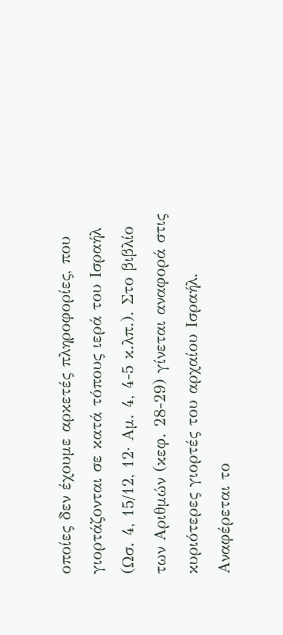οποίες δεν έχουμε αρκετές πληροφορίες, που γιορτάζονται σε κατά τόπους ιερά του Ισραήλ (Ωσ. 4, 15/12, 12· Αμ. 4, 4-5 κ.λπ.). Στο βιβλίο των Αριθμών (κεφ. 28-29) γίνεται αναφορά στις κυριότερες γιορτές του αρχαίου Ισραήλ. Αναφέρεται το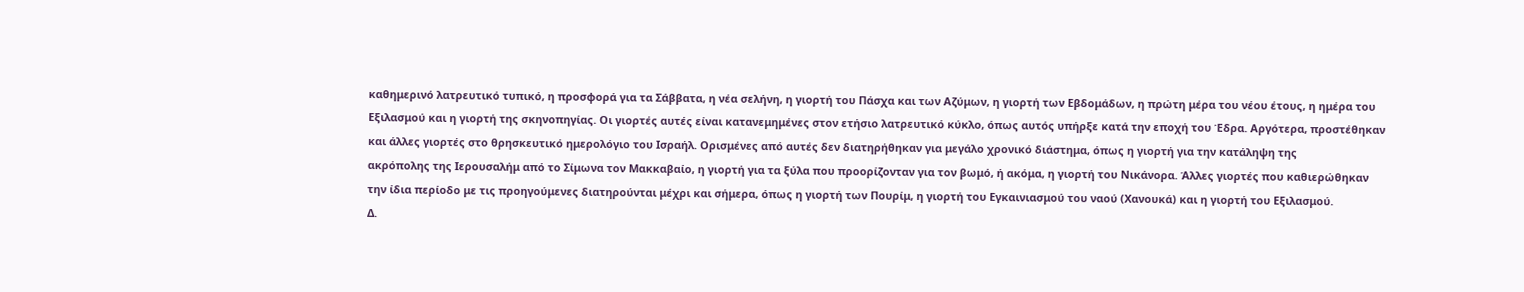καθημερινό λατρευτικό τυπικό, η προσφορά για τα Σάββατα, η νέα σελήνη, η γιορτή του Πάσχα και των Αζύμων, η γιορτή των Εβδομάδων, η πρώτη μέρα του νέου έτους, η ημέρα του Εξιλασμού και η γιορτή της σκηνοπηγίας. Οι γιορτές αυτές είναι κατανεμημένες στον ετήσιο λατρευτικό κύκλο, όπως αυτός υπήρξε κατά την εποχή του Έδρα. Αργότερα, προστέθηκαν και άλλες γιορτές στο θρησκευτικό ημερολόγιο του Ισραήλ. Ορισμένες από αυτές δεν διατηρήθηκαν για μεγάλο χρονικό διάστημα, όπως η γιορτή για την κατάληψη της
ακρόπολης της Ιερουσαλήμ από το Σίμωνα τον Μακκαβαίο, η γιορτή για τα ξύλα που προορίζονταν για τον βωμό, ή ακόμα, η γιορτή του Νικάνορα. Άλλες γιορτές που καθιερώθηκαν την ίδια περίοδο με τις προηγούμενες διατηρούνται μέχρι και σήμερα, όπως η γιορτή των Πουρίμ, η γιορτή του Εγκαινιασμού του ναού (Χανουκά) και η γιορτή του Εξιλασμού.
Δ.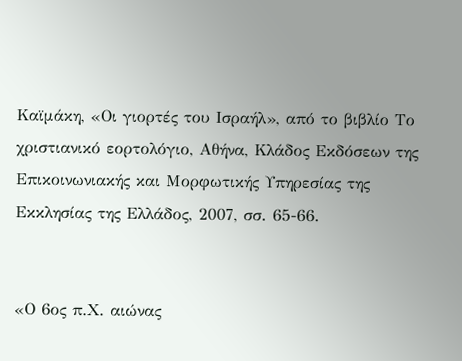Καϊμάκη, «Οι γιορτές του Ισραήλ», από το βιβλίο Το χριστιανικό εορτολόγιο, Αθήνα, Κλάδος Εκδόσεων της Επικοινωνιακής και Μορφωτικής Υπηρεσίας της Εκκλησίας της Ελλάδος, 2007, σσ. 65-66.


«Ο 6ος π.Χ. αιώνας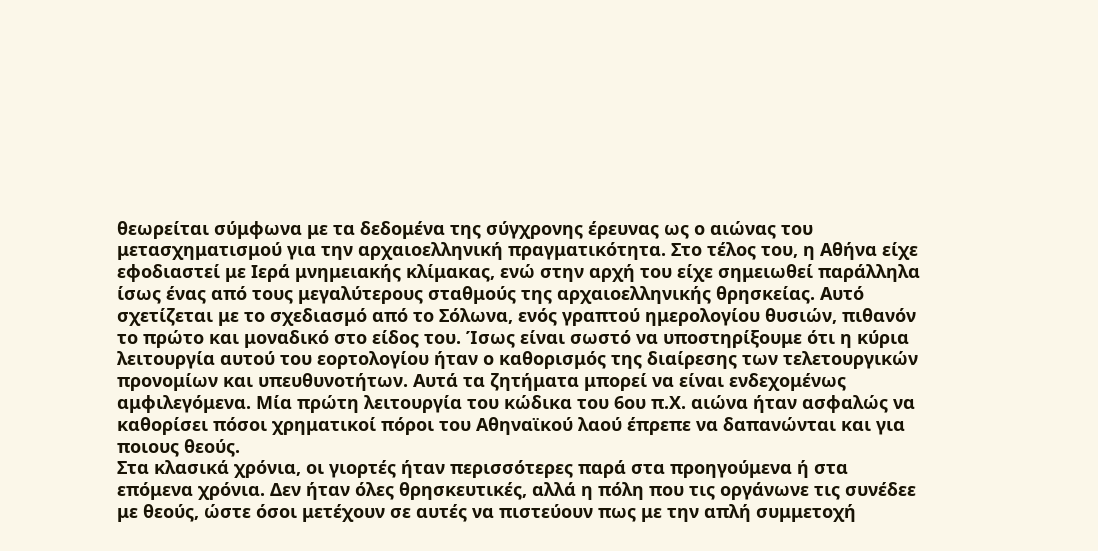θεωρείται σύμφωνα με τα δεδομένα της σύγχρονης έρευνας ως ο αιώνας του μετασχηματισμού για την αρχαιοελληνική πραγματικότητα. Στο τέλος του, η Αθήνα είχε εφοδιαστεί με Ιερά μνημειακής κλίμακας, ενώ στην αρχή του είχε σημειωθεί παράλληλα ίσως ένας από τους μεγαλύτερους σταθμούς της αρχαιοελληνικής θρησκείας. Αυτό σχετίζεται με το σχεδιασμό από το Σόλωνα, ενός γραπτού ημερολογίου θυσιών, πιθανόν το πρώτο και μοναδικό στο είδος του. Ίσως είναι σωστό να υποστηρίξουμε ότι η κύρια λειτουργία αυτού του εορτολογίου ήταν ο καθορισμός της διαίρεσης των τελετουργικών προνομίων και υπευθυνοτήτων. Αυτά τα ζητήματα μπορεί να είναι ενδεχομένως αμφιλεγόμενα. Μία πρώτη λειτουργία του κώδικα του 6ου π.Χ. αιώνα ήταν ασφαλώς να καθορίσει πόσοι χρηματικοί πόροι του Αθηναϊκού λαού έπρεπε να δαπανώνται και για ποιους θεούς.
Στα κλασικά χρόνια, οι γιορτές ήταν περισσότερες παρά στα προηγούμενα ή στα επόμενα χρόνια. Δεν ήταν όλες θρησκευτικές, αλλά η πόλη που τις οργάνωνε τις συνέδεε με θεούς, ώστε όσοι μετέχουν σε αυτές να πιστεύουν πως με την απλή συμμετοχή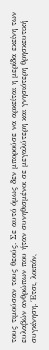τους τιμούσαν τους θεούς. Σε αυτό όμως δεν μπορούσε να αρκείται η μερίδα εκείνη των ευλαβών ανθρώπων που ήταν συνηθισμένοι σε μεγαλύτερη και γνησιότερη θρησκευτική συγκίνηση. Έτσι, λοιπόν,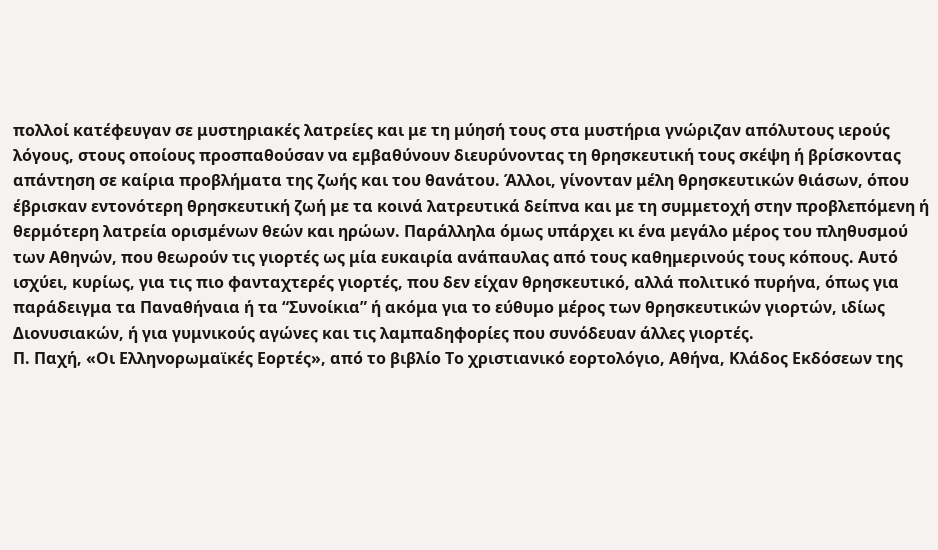πολλοί κατέφευγαν σε μυστηριακές λατρείες και με τη μύησή τους στα μυστήρια γνώριζαν απόλυτους ιερούς λόγους, στους οποίους προσπαθούσαν να εμβαθύνουν διευρύνοντας τη θρησκευτική τους σκέψη ή βρίσκοντας απάντηση σε καίρια προβλήματα της ζωής και του θανάτου. Άλλοι, γίνονταν μέλη θρησκευτικών θιάσων, όπου έβρισκαν εντονότερη θρησκευτική ζωή με τα κοινά λατρευτικά δείπνα και με τη συμμετοχή στην προβλεπόμενη ή θερμότερη λατρεία ορισμένων θεών και ηρώων. Παράλληλα όμως υπάρχει κι ένα μεγάλο μέρος του πληθυσμού των Αθηνών, που θεωρούν τις γιορτές ως μία ευκαιρία ανάπαυλας από τους καθημερινούς τους κόπους. Αυτό ισχύει, κυρίως, για τις πιο φανταχτερές γιορτές, που δεν είχαν θρησκευτικό, αλλά πολιτικό πυρήνα, όπως για παράδειγμα τα Παναθήναια ή τα “Συνοίκια” ή ακόμα για το εύθυμο μέρος των θρησκευτικών γιορτών, ιδίως Διονυσιακών, ή για γυμνικούς αγώνες και τις λαμπαδηφορίες που συνόδευαν άλλες γιορτές.
Π. Παχή, «Οι Ελληνορωμαϊκές Εορτές», από το βιβλίο Το χριστιανικό εορτολόγιο, Αθήνα, Κλάδος Εκδόσεων της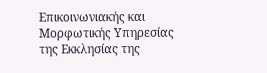Επικοινωνιακής και Μορφωτικής Υπηρεσίας της Εκκλησίας της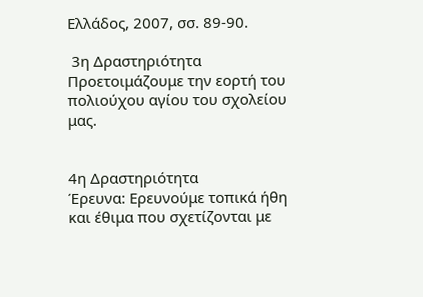Ελλάδος, 2007, σσ. 89-90.

 3η Δραστηριότητα
Προετοιμάζουμε την εορτή του πολιούχου αγίου του σχολείου μας.


4η Δραστηριότητα
Έρευνα: Ερευνούμε τοπικά ήθη και έθιμα που σχετίζονται με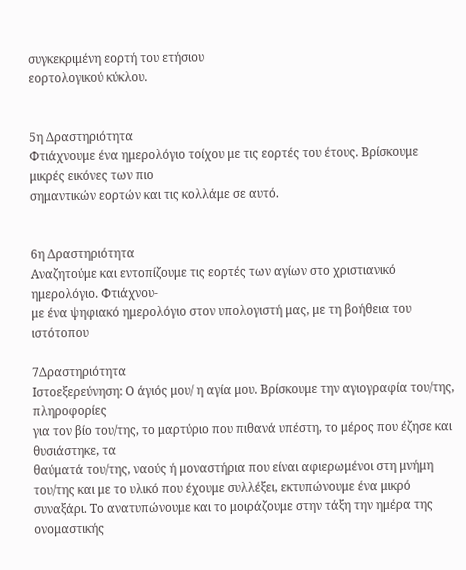συγκεκριμένη εορτή του ετήσιου
εορτολογικού κύκλου.


5η Δραστηριότητα
Φτιάχνουμε ένα ημερολόγιο τοίχου με τις εορτές του έτους. Βρίσκουμε μικρές εικόνες των πιο
σημαντικών εορτών και τις κολλάμε σε αυτό.


6η Δραστηριότητα
Αναζητούμε και εντοπίζουμε τις εορτές των αγίων στο χριστιανικό ημερολόγιο. Φτιάχνου-
με ένα ψηφιακό ημερολόγιο στον υπολογιστή μας, με τη βοήθεια του ιστότοπου

7Δραστηριότητα
Ιστοεξερεύνηση: Ο άγιός μου/ η αγία μου. Βρίσκουμε την αγιογραφία του/της, πληροφορίες
για τον βίο του/της, το μαρτύριο που πιθανά υπέστη, το μέρος που έζησε και θυσιάστηκε, τα
θαύματά του/της, ναούς ή μοναστήρια που είναι αφιερωμένοι στη μνήμη του/της και με το υλικό που έχουμε συλλέξει, εκτυπώνουμε ένα μικρό συναξάρι. Το ανατυπώνουμε και το μοιράζουμε στην τάξη την ημέρα της ονομαστικής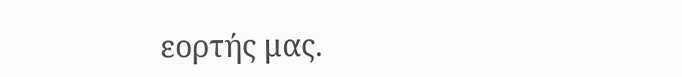εορτής μας.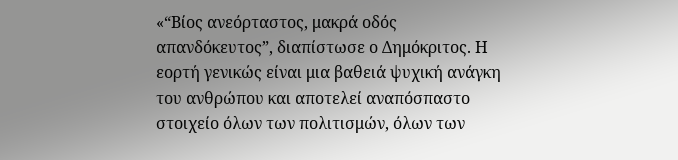«“Βίος ανεόρταστος, μακρά οδός απανδόκευτος”, διαπίστωσε ο Δημόκριτος. Η εορτή γενικώς είναι μια βαθειά ψυχική ανάγκη του ανθρώπου και αποτελεί αναπόσπαστο στοιχείο όλων των πολιτισμών, όλων των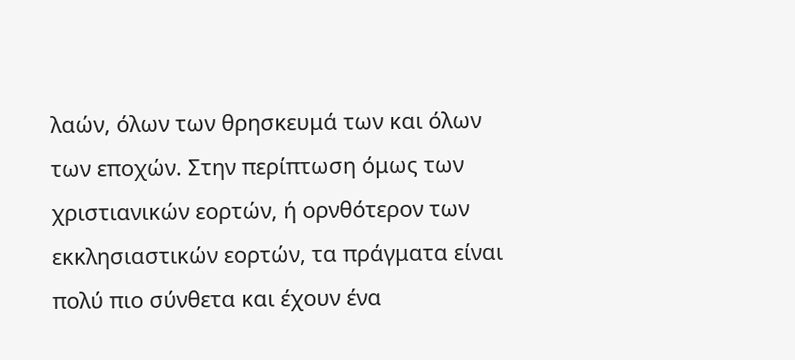λαών, όλων των θρησκευμά των και όλων των εποχών. Στην περίπτωση όμως των χριστιανικών εορτών, ή ορνθότερον των εκκλησιαστικών εορτών, τα πράγματα είναι πολύ πιο σύνθετα και έχουν ένα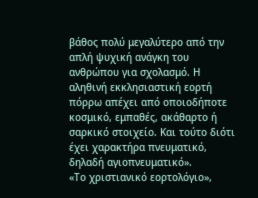βάθος πολύ μεγαλύτερο από την απλή ψυχική ανάγκη του ανθρώπου για σχολασμό. Η αληθινή εκκλησιαστική εορτή πόρρω απέχει από οποιοδήποτε κοσμικό, εμπαθές, ακάθαρτο ή σαρκικό στοιχείο. Και τούτο διότι έχει χαρακτήρα πνευματικό, δηλαδή αγιοπνευματικό».
«Το χριστιανικό εορτολόγιο»,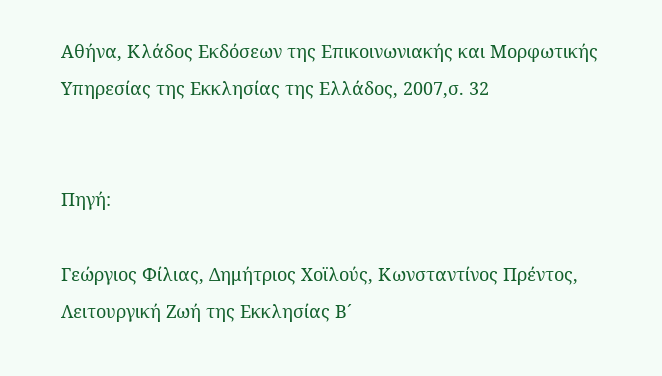Αθήνα, Κλάδος Εκδόσεων της Επικοινωνιακής και Μορφωτικής Υπηρεσίας της Εκκλησίας της Ελλάδος, 2007,σ. 32


Πηγή:

Γεώργιος Φίλιας, Δημήτριος Χοϊλούς, Κωνσταντίνος Πρέντος, Λειτουργική Ζωή της Εκκλησίας Β´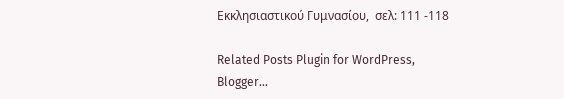Εκκλησιαστικού Γυμνασίου,  σελ: 111 -118

Related Posts Plugin for WordPress, Blogger...